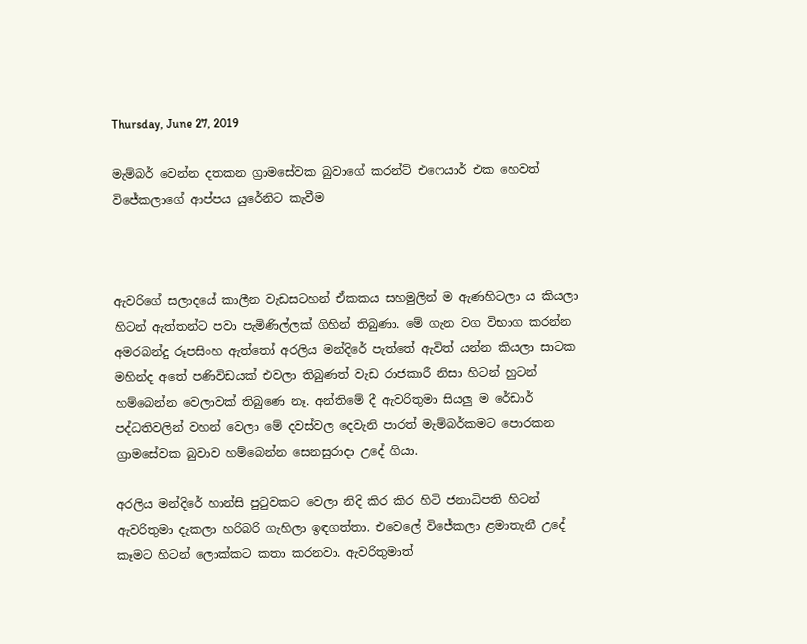Thursday, June 27, 2019

මැම්බර් වෙන්න දතකන ග්‍රාමසේවක බුවාගේ කරන්ට් එෆෙයාර් එක හෙවත් විජේකලාගේ ආප්පය යුරේනිට කැවීම



ඇවරිගේ සලාදයේ කාලීන වැඩසටහන් ඒකකය සහමුලින් ම ඇණහිටලා ය කියලා හිටන් ඇත්තන්ට පවා පැමිණිල්ලක් ගිහින් තිබුණා. මේ ගැන වග විභාග කරන්න අමරබන්දු රූපසිංහ ඇත්තෝ අරලිය මන්දිරේ පැත්තේ ඇවිත් යන්න කියලා සාටක මහින්ද අතේ පණිවිඩයක් එවලා තිබුණත් වැඩ රාජකාරී නිසා හිටන් හුටන් හම්බෙන්න වෙලාවක් තිබුණෙ නෑ. අන්තිමේ දී ඇවරිතුමා සියලු ම රේඩාර් පද්ධතිවලින් වහන් වෙලා මේ දවස්වල දෙවැනි පාරත් මැම්බර්කමට පොරකන ග්‍රාමසේවක බුවාව හම්බෙන්න සෙනසුරාදා උදේ ගියා.

අරලිය මන්දිරේ හාන්සි පුටුවකට වෙලා නිදි කිර කිර හිටි ජනාධිපති හිටන් ඇවරිතුමා දැකලා හරිබරි ගැහිලා ඉඳගත්තා. එවෙලේ විජේකලා ළමාතැනී උදේ කෑමට හිටන් ලොක්කට කතා කරනවා. ඇවරිතුමාත්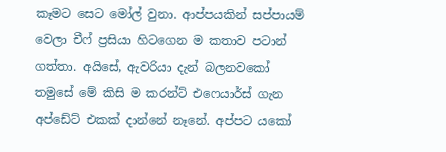කෑමට සෙට මෝල් වුනා. ආප්පයකින් සප්පායම් වෙලා චීෆ් ප්‍රසියා හිටගෙන ම කතාව පටාන් ගත්තා. අයිසේ, ඇවරියා දැන් බලනවකෝ තමුසේ මේ කිසි ම කරන්ට් එෆෙයාර්ස් ගැන අප්ඩේට් එකක් දාන්නේ නෑනේ. අප්පට යකෝ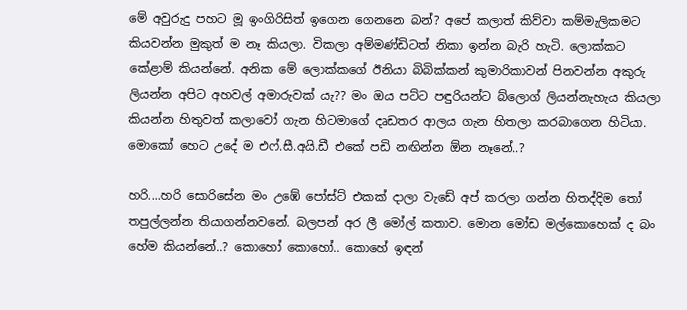මේ අවුරුදු පහට මූ ඉංගිරිසිත් ඉගෙන ගෙනනෙ බන්? අපේ කලාත් කිව්වා කම්මැලිකමට කියවන්න මුකුත් ම නෑ කියලා. විකලා අම්මණ්ඩිටත් නිකා ඉන්න බැරි හැටි. ලොක්කට කේළාම් කියන්නේ. අනික මේ ලොක්කගේ ඊනියා බිබික්කන් කුමාරිකාවන් පිනවන්න අකුරු ලියන්න අපිට අහවල් අමාරුවක් යැ?? මං ඔය පට්ට පඳුරියන්ට බ්ලොග් ලියන්නැහැය කියලා කියන්න හිතුවත් කලාවෝ ගැන හිටමාගේ දෘඩතර ආලය ගැන හිතලා කරබාගෙන හිටියා. මොකෝ හෙට උදේ ම එෆ්.සී.අයි.ඩී එකේ පඩි නඟින්න ඕන නෑනේ..?

හරි....හරි සොරිසේන මං උඹේ පෝස්ට් එකක් දාලා වැඩේ අප් කරලා ගන්න හිතද්දිම තෝ තපුල්ලන්න තියාගන්නවනේ. බලපන් අර ලී මෝල් කතාව. මොන මෝඩ මල්කොහෙක් ද බං හේම කියන්නේ..? කොහෝ කොහෝ.. කොහේ ඉඳන්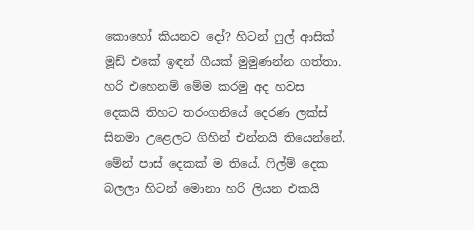කොහෝ කියනව දෝ? හිටන් ෆුල් ආසික් මූඩ් එකේ ඉඳන් ගීයක් මුමුණන්න ගත්තා. හරි එහෙනම් මේම කරමු අද හවස දෙකයි තිහට තරංගනියේ දෙරණ ලක්ස් සිනමා උළෙලට ගිහින් එන්නයි තියෙන්නේ. මේන් පාස් දෙකක් ම තියේ. ෆිල්ම් දෙක බලලා හිටන් මොනා හරි ලියන එකයි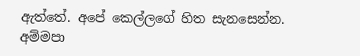ඇත්තේ. අපේ කෙල්ලගේ හිත සැනසෙන්න. අම්මපා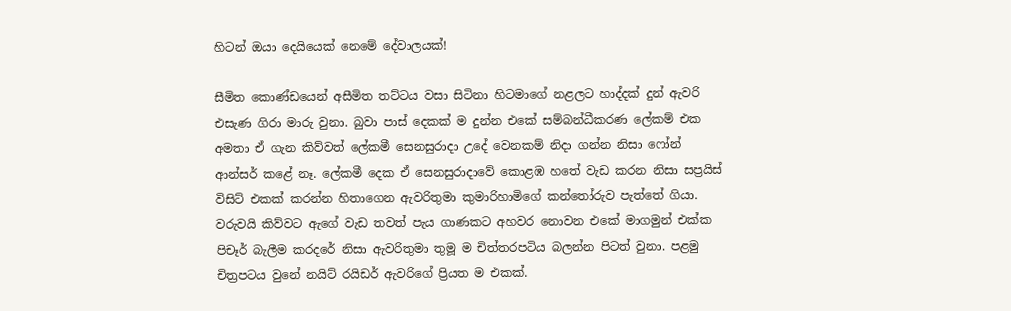හිටන් ඔයා දෙයියෙක් නෙමේ දේවාලයක්!

සීමිත කොණ්ඩයෙන් අසීමිත තට්ටය වසා සිටිනා හිටමාගේ නළලට හාද්දක් දුන් ඇවරි එසැණ ගිරා මාරු වුනා. බුවා පාස් දෙකක් ම දුන්න එකේ සම්බන්ධීකරණ ලේකම් එක අමතා ඒ ගැන කිව්වත් ලේකමී සෙනසුරාදා උදේ වෙනකම් නිදා ගන්න නිසා ෆෝන් ආන්සර් කළේ නෑ. ලේකමී දෙක ඒ සෙනසුරාදාවේ කොළඹ හතේ වැඩ කරන නිසා සප්‍රයිස් විසිට් එකක් කරන්න හිතාගෙන ඇවරිතුමා කුමාරිහාමිගේ කන්තෝරුව පැත්තේ ගියා. වරුවයි කිව්වට ඇගේ වැඩ තවත් පැය ගාණකට අහවර නොවන එකේ මාගමුන් එක්ක පිචෑර් බැලීම කරදරේ නිසා ඇවරිතුමා තුමූ ම චිත්තරපටිය බලන්න පිටත් වුනා. පළමු චිත්‍රපටය වුනේ නයිට් රයිඩර් ඇවරිගේ ප්‍රියත ම එකක්.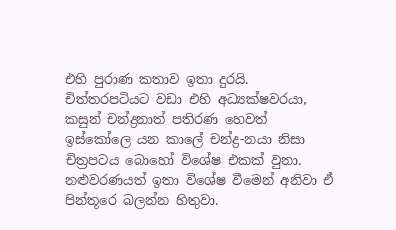එහි පුරාණ කතාව ඉතා දුරයි. චිත්තරපටියට වඩා එහි අධ්‍යක්ෂවරයා, කසුන් චන්ද්‍රනාත් පතිරණ හෙවත් ඉස්කෝලෙ යන කාලේ චන්ද්‍ර-නයා නිසා චිත්‍රපටය බොහෝ විශේෂ එකක් වුනා. නළුවරණයත් ඉතා විශේෂ වීමෙන් අනිවා ඒ පින්තූරෙ බලන්න හිතුවා.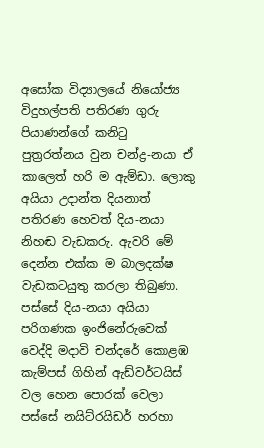අසෝක විද්‍යාලයේ නියෝජ්‍ය විදුහල්පති පතිරණ ගුරු පියාණන්ගේ කනිටු පුත්‍රරත්නය වුන චන්ද්‍ර-නයා ඒ කාලෙත් හරි ම ඇම්ඩා. ලොකු අයියා උදාන්ත දියනාත් පතිරණ හෙවත් දිය-නයා නිහඬ වැඩකරු. ඇවරි මේ දෙන්න එක්ක ම බාලදක්ෂ වැඩකටයුතු කරලා තිබුණා. පස්සේ දිය-නයා අයියා පරිගණක ඉංජිනේරුවෙක් වෙද්දි මදාවි චන්දරේ කොළඹ කැම්පස් ගිහින් ඇඩ්වර්ටයිස් වල හෙන පොරක් වෙලා පස්සේ නයිට්රයිඩර් හරහා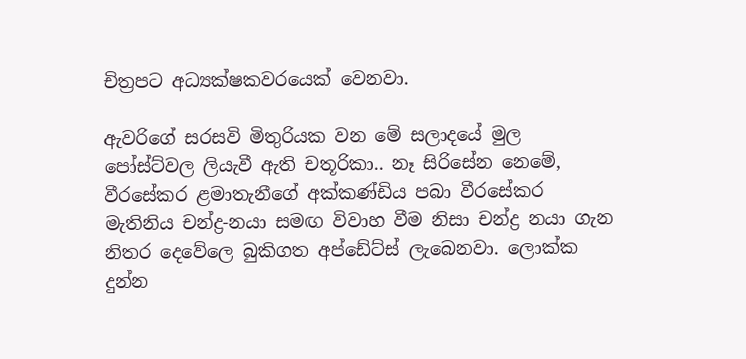චිත්‍රපට අධ්‍යක්ෂකවරයෙක් වෙනවා.

ඇවරිගේ සරසවි මිතුරියක වන මේ සලාදයේ මුල පෝස්ට්වල ලියැවී ඇති චතූරිකා.. නෑ සිරිසේන නෙමේ, වීරසේකර ළමාතැනීගේ අක්කණ්ඩිය පබා වීරසේකර මැතිනිය චන්ද්‍ර-නයා සමඟ විවාහ වීම නිසා චන්ද්‍ර නයා ගැන නිතර දෙවේලෙ බුකිගත අප්ඩේට්ස් ලැබෙනවා. ලොක්ක දුන්න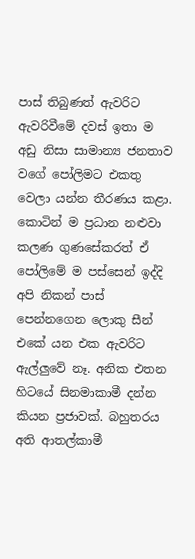පාස් තිබුණත් ඇවරිට ඇවරිවීමේ දවස් ඉතා ම අඩු නිසා සාමාන්‍ය ජනතාව වගේ පෝලිමට එකතු වෙලා යන්න තීරණය කළා. කොටින් ම ප්‍රධාන නළුවා කලණ ගුණසේකරත් ඒ පෝලිමේ ම පස්සෙන් ඉද්දි අපි නිකන් පාස් පෙන්නගෙන ලොකු සීන් එකේ යන එක ඇවරිට ඇල්ලුවේ නෑ. අනික එතන හිටයේ සිනමාකාමී දන්න කියන ප්‍රජාවක්. බහුතරය අති ආතල්කාමී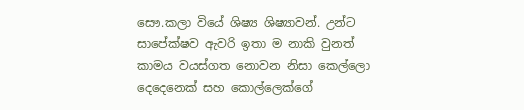සෞ.කලා වියේ ශිෂ්‍ය ශිෂ්‍යාවන්. උන්ට සාපේක්ෂව ඇවරි ඉතා ම නාකි වුනත් කාමය වයස්ගත නොවන නිසා කෙල්ලො දෙදෙනෙක් සහ කොල්ලෙක්ගේ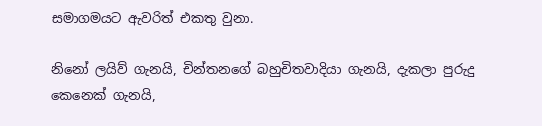සමාගමයට ඇවරිත් එකතු වුනා.

නිනෝ ලයිව් ගැනයි, චින්තනගේ බහුචිතවාදියා ගැනයි, දැකලා පුරුදු කෙනෙක් ගැනයි,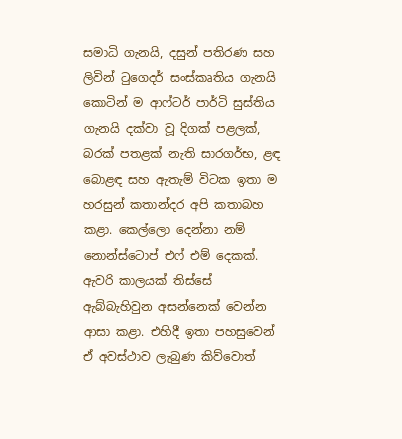සමාධි ගැනයි, දසුන් පතිරණ සහ ලිවින් ටුගෙදර් සංස්කෘතිය ගැනයි කොටින් ම ආෆ්ටර් පාර්ටි සුස්තිය ගැනයි දක්වා වූ දිගක් පළලක්, බරක් පතළක් නැති සාරගර්භ, ළඳ බොළඳ සහ ඇතැම් විටක ඉතා ම හරසුන් කතාන්දර අපි කතාබහ කළා. කෙල්ලො දෙන්නා නම් නොන්ස්ටොප් එෆ් එම් දෙකක්. ඇවරි කාලයක් තිස්සේ ඇබ්බැහිවුන අසන්නෙක් වෙන්න ආසා කළා. එහිදී ඉතා පහසුවෙන් ඒ අවස්ථාව ලැබුණ කිව්වොත්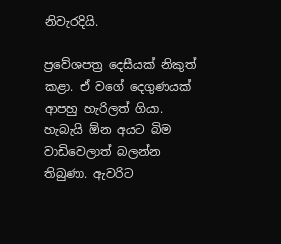නිවැරදියි.

ප්‍රවේශපත්‍ර දෙසීයක් නිකුත් කළා. ඒ වගේ දෙගුණයක් ආපහු හැරිලත් ගියා. හැබැයි ඕන අයට බිම වාඩිවෙලාත් බලන්න තිබුණා. ඇවරිට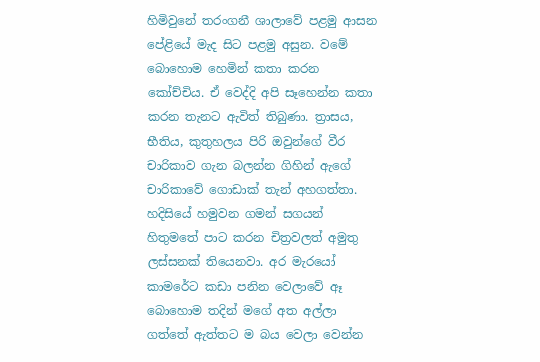හිමිවුනේ තරංගනී ශාලාවේ පළමු ආසන පේළියේ මැද සිට පළමු අසුන. වමේ බොහොම හෙමින් කතා කරන කෝච්චිය. ඒ වෙද්දි අපි සෑහෙන්න කතා කරන තැනට ඇවිත් තිබුණා. ත්‍රාසය, භීතිය, කුතුහලය පිරි ඔවුන්ගේ වීර චාරිකාව ගැන බලන්න ගිහින් ඇගේ චාරිකාවේ ගොඩාක් තැන් අහගත්තා. හදිසියේ හමුවන ගමන් සගයන් හිතුමතේ පාට කරන චිත්‍රවලත් අමුතු ලස්සනක් තියෙනවා. අර මැරයෝ කාමරේට කඩා පනින වෙලාවේ ඈ බොහොම තදින් මගේ අත අල්ලා ගත්තේ ඇත්තට ම බය වෙලා වෙන්න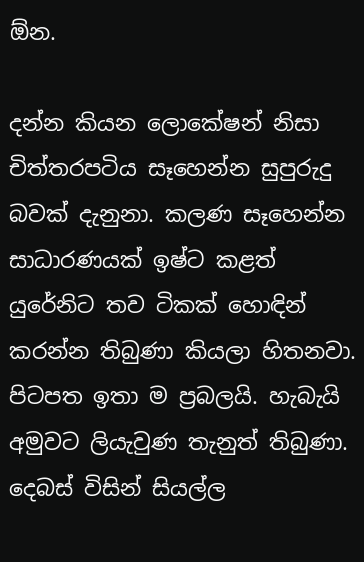ඕන.

දන්න කියන ලොකේෂන් නිසා චිත්තරපටිය සෑහෙන්න සුපුරුදු බවක් දැනුනා. කලණ සෑහෙන්න සාධාරණයක් ඉෂ්ට කළත් යුරේනිට තව ටිකක් හොඳින් කරන්න තිබුණා කියලා හිතනවා. පිටපත ඉතා ම ප්‍රබලයි. හැබැයි අමුවට ලියැවුණ තැනුත් තිබුණා. දෙබස් විසින් සියල්ල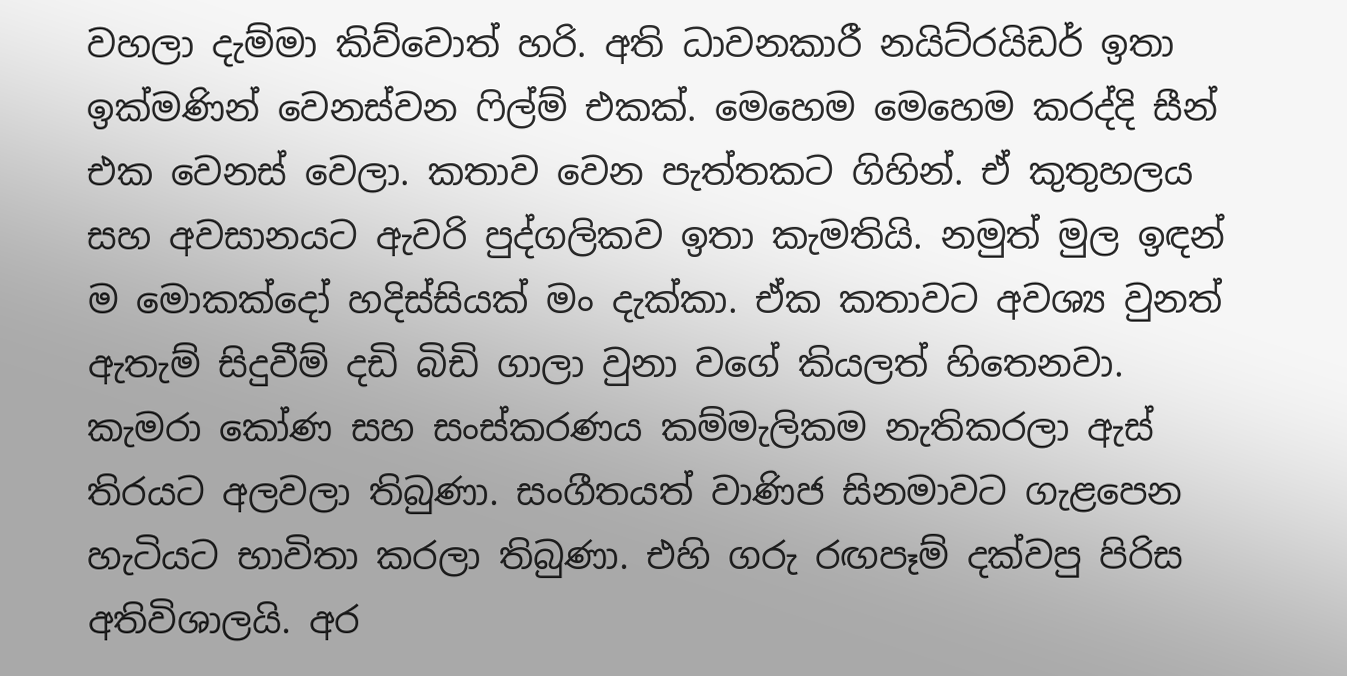වහලා දැම්මා කිව්වොත් හරි. අති ධාවනකාරී නයිට්රයිඩර් ඉතා ඉක්මණින් වෙනස්වන ෆිල්ම් එකක්. මෙහෙම මෙහෙම කරද්දි සීන් එක වෙනස් වෙලා. කතාව වෙන පැත්තකට ගිහින්. ඒ කුතුහලය සහ අවසානයට ඇවරි පුද්ගලිකව ඉතා කැමතියි. නමුත් මුල ඉඳන් ම මොකක්දෝ හදිස්සියක් මං දැක්කා. ඒක කතාවට අවශ්‍ය වුනත් ඇතැම් සිදුවීම් දඩි බිඩි ගාලා වුනා වගේ කියලත් හිතෙනවා. කැමරා කෝණ සහ සංස්කරණය කම්මැලිකම නැතිකරලා ඇස් තිරයට අලවලා තිබුණා. සංගීතයත් වාණිජ සිනමාවට ගැළපෙන හැටියට භාවිතා කරලා තිබුණා. එහි ගරු රඟපෑම් දක්වපු පිරිස අතිවිශාලයි. අර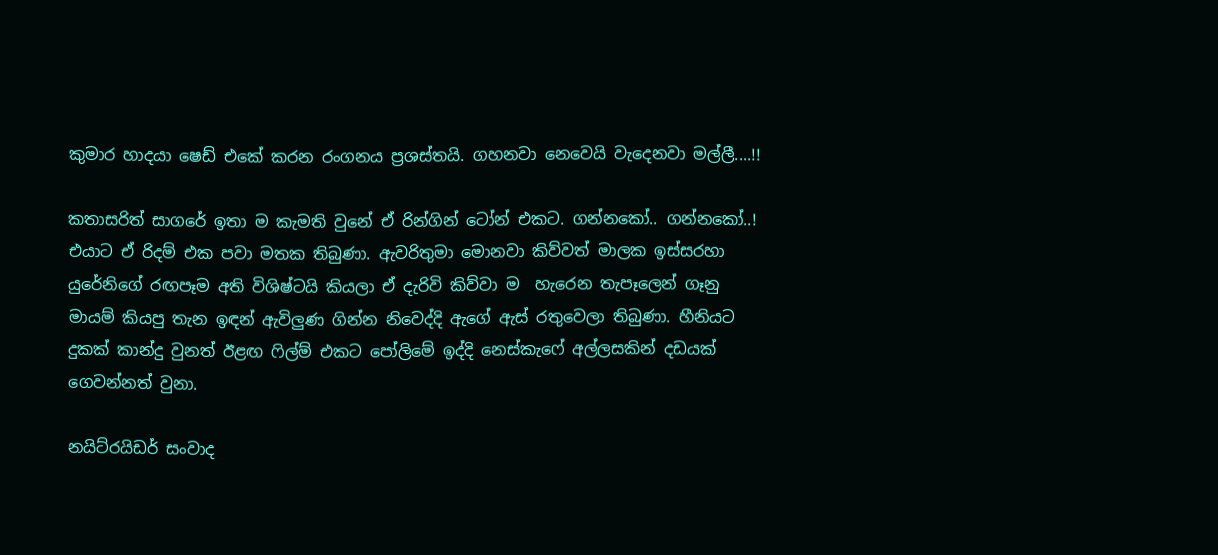කුමාර හාදයා ෂෙඩ් එකේ කරන රංගනය ප්‍රශස්තයි. ගහනවා නෙවෙයි වැදෙනවා මල්ලී....!!

කතාසරිත් සාගරේ ඉතා ම කැමති වුනේ ඒ රින්ගින් ටෝන් එකට. ගන්නකෝ.. ගන්නකෝ..! එයාට ඒ රිදම් එක පවා මතක තිබුණා. ඇවරිතුමා මොනවා කිව්වත් මාලක ඉස්සරහා යුරේනිගේ රඟපෑම අති විශිෂ්ටයි කියලා ඒ දැරිවි කිව්වා ම  හැරෙන තැපෑලෙන් ගෑනු මායම් කියපු තැන ඉඳන් ඇවිලුණ ගින්න නිවෙද්දි ඇගේ ඇස් රතුවෙලා තිබුණා. හීනියට දුකක් කාන්දු වුනත් ඊළඟ ෆිල්ම් එකට පෝලිමේ ඉද්දි නෙස්කැෆේ අල්ලසකින් දඩයක් ගෙවන්නත් වුනා.

නයිට්රයිඩර් සංවාද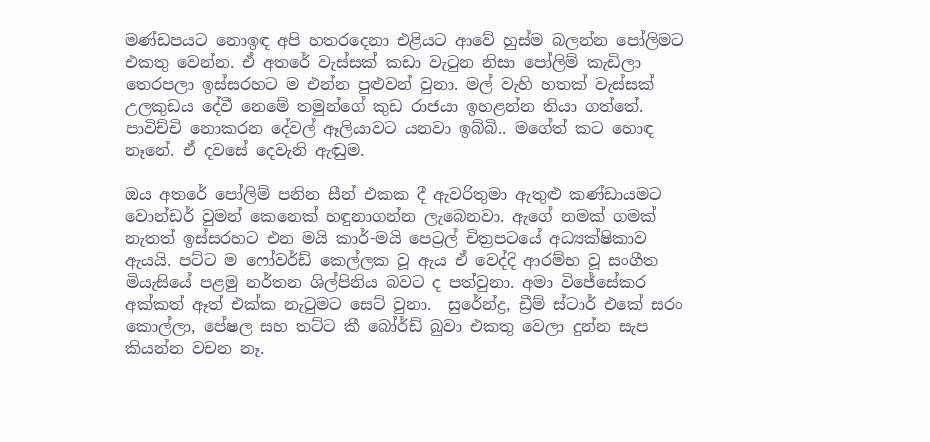මණ්ඩපයට නොඉඳ අපි හතරදෙනා එළියට ආවේ හුස්ම බලන්න පෝලිමට එකතු වෙන්න. ඒ අතරේ වැස්සක් කඩා වැටුන නිසා පෝලිම් කැඩිලා තෙරපලා ඉස්සරහට ම එන්න පුළුවන් වුනා. මල් වැහි හතක් වැස්සක් උලකුඩය දේවී නෙමේ තමුන්ගේ කුඩ රාජයා ඉහළන්න තියා ගත්තේ. පාවිච්චි නොකරන දේවල් ඈලියාවට යනවා ඉබ්බි.. මගේත් කට හොඳ නෑනේ. ඒ දවසේ දෙවැනි ඇඬුම.

ඔය අතරේ පෝලිම් පනින සීන් එකක දී ඇවරිතුමා ඇතුළු කණ්ඩායමට වොන්ඩර් වුමන් කෙනෙක් හඳුනාගන්න ලැබෙනවා. ඇගේ නමක් ගමක් නැතත් ඉස්සරහට එන මයි කාර්-මයි පෙට්‍රල් චිත්‍රපටයේ අධ්‍යක්ෂිකාව ඇයයි. පට්ට ම ෆෝවර්ඩ් කෙල්ලක වූ ඇය ඒ වෙද්දි ආරම්භ වූ සංගීත මියැසියේ පළමු නර්තන ශිල්පිනිය බවට ද පත්වුනා. අමා විජේසේකර අක්කත් ඈත් එක්ක නැටුමට සෙට් වුනා.  සුරේන්ද්‍ර, ඩ්‍රීම් ස්ටාර් එකේ සරං කොල්ලා, පේෂල සහ තට්ට කී බෝර්ඩ් බුවා එකතු වෙලා දුන්න සැප කියන්න වචන නෑ.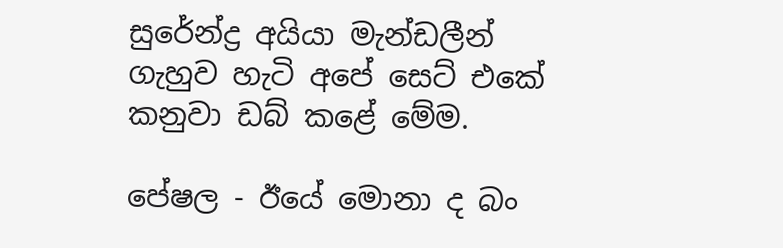සුරේන්ද්‍ර අයියා මැන්ඩලීන් ගැහුව හැටි අපේ සෙට් එකේ කනුවා ඩබ් කළේ මේම.

පේෂල - ඊයේ මොනා ද බං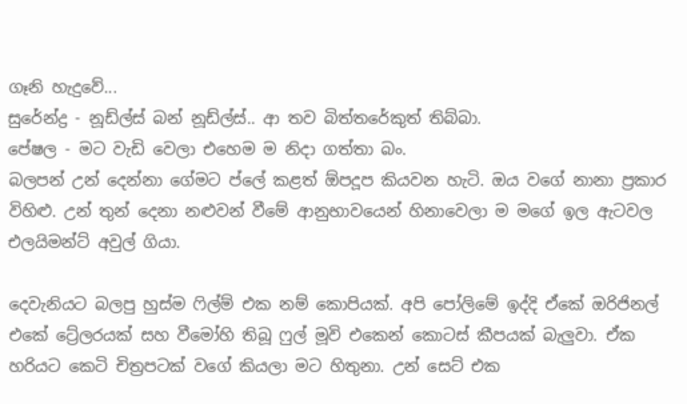ගෑනි හැදුවේ...
සුරේන්ද්‍ර - නූඩ්ල්ස් බන් නූඩ්ල්ස්.. ආ තව බිත්තරේකුත් තිබ්බා.
පේෂල - මට වැඩි වෙලා එහෙම ම නිදා ගත්තා බං.
බලපන් උන් දෙන්නා ගේමට ප්ලේ කළත් ඕපදූප කියවන හැටි. ඔය වගේ නානා ප්‍රකාර විහිළු. උන් තුන් දෙනා නළුවන් වීමේ ආනුභාවයෙන් හිනාවෙලා ම මගේ ඉල ඇටවල එලයිමන්ට් අවුල් ගියා.

දෙවැනියට බලපු හුස්ම ෆිල්ම් එක නම් කොපියක්. අපි පෝලිමේ ඉද්දි ඒකේ ඔරිජිනල් එකේ ට්‍රේලරයක් සහ වීමෝහි තිබූ ෆුල් මූවි එකෙන් කොටස් කීපයක් බැලුවා. ඒක හරියට කෙටි චිත්‍රපටක් වගේ කියලා මට හිතුනා. උන් සෙට් එක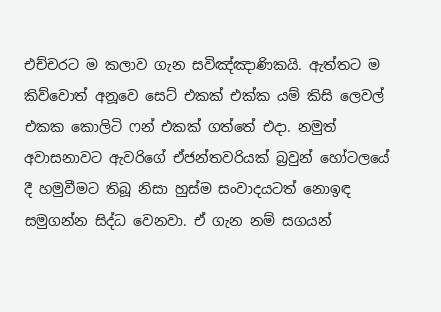එච්චරට ම කලාව ගැන සවිඤ්ඤාණිකයි. ඇත්තට ම කිව්වොත් අනූවෙ සෙට් එකක් එක්ක යම් කිසි ලෙවල් එකක කොලිටි ෆන් එකක් ගත්තේ එදා. නමුත් අවාසනාවට ඇවරිගේ ඒජන්තවරියක් බ්‍රවුන් හෝටලයේ දී හමුවීමට තිබූ නිසා හුස්ම සංවාදයටත් නොඉඳ සමුගන්න සිද්ධ වෙනවා. ඒ ගැන නම් සගයන්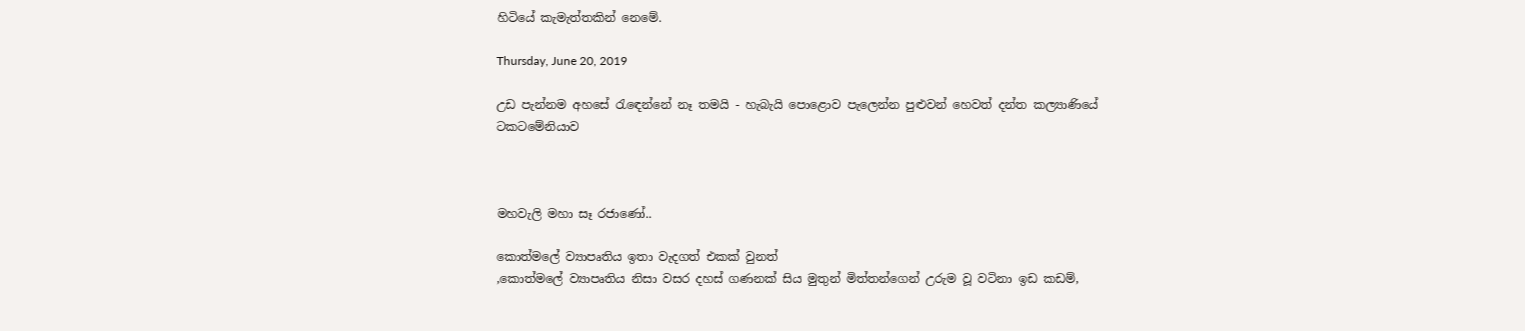හිටියේ කැමැත්තකින් නෙමේ.

Thursday, June 20, 2019

උඩ පැන්නම අහසේ රැඳෙන්නේ නෑ තමයි - හැබැයි පොළොව පැලෙන්න පුළුවන් හෙවත් දන්ත කල්‍යාණියේ ටකටමේනියාව



මහවැලි මහා සෑ රජාණෝ..

කොත්මලේ ව්‍යාපෘතිය ඉතා වැදගත් එකක් වුනත්
,කොත්මලේ ව්‍යාපෘතිය නිසා වසර දහස් ගණනක් සිය මුතුන් මිත්තන්ගෙන් උරුම වූ වටිනා ඉඩ කඩම්,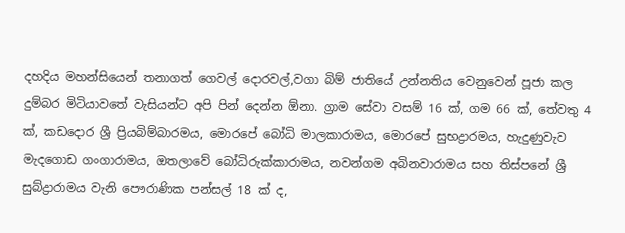දහදිය මහන්සියෙන් තනාගත් ගෙවල් දොරවල්,වගා බිම් ජාතියේ උන්නතිය වෙනුවෙන් පූජා කල දුම්බර මිටියාවතේ වැසියන්ට අපි පින් දෙන්න ඕනා. ග්‍රාම සේවා වසම් 16 ක්, ගම 66 ක්, තේවතු 4 ක්, කඩදොර ශ්‍රී ප්‍රියබිම්බාරමය, මොරපේ බෝධි මාලකාරාමය, මොරපේ සුභද්‍රාරමය, හැදුණුවැව මැදගොඩ ගංගාරාමය, ඔතලාවේ බෝධිරුක්කාරාමය, නවන්ගම අබිනවාරාමය සහ තිස්පනේ ශ්‍රී සුබ්ද්‍රාරාමය වැනි පෞරාණික පන්සල් 18 ක් ද,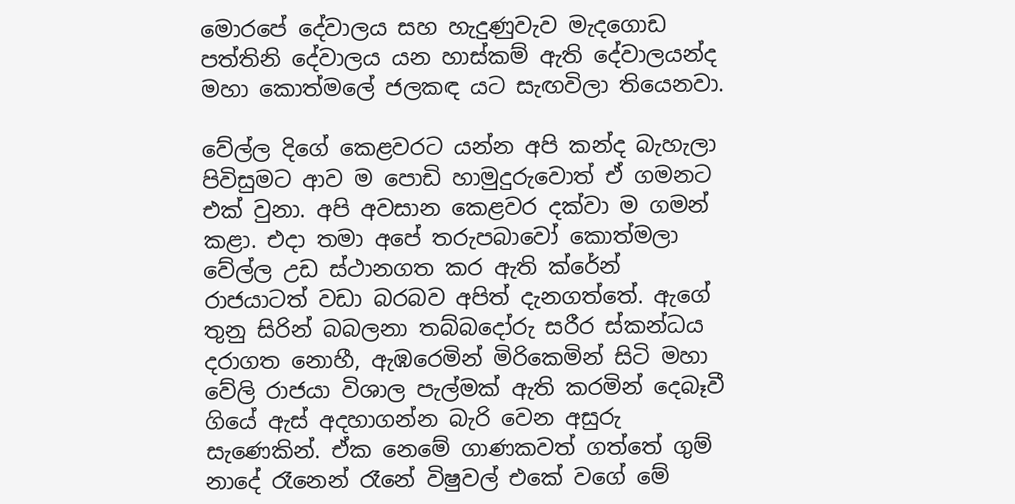මොරපේ දේවාලය සහ හැදුණුවැව මැදගොඩ පත්තිනි දේවාලය යන හාස්කම් ඇති දේවාලයන්ද මහා කොත්මලේ ජලකඳ යට සැඟවිලා තියෙනවා.

වේල්ල දිගේ කෙළවරට යන්න අපි කන්ද බැහැලා පිවිසුමට ආව ම පොඩි හාමුදුරුවොත් ඒ ගමනට එක් වුනා. අපි අවසාන කෙළවර දක්වා ම ගමන් කළා. එදා තමා අපේ තරුපබාවෝ කොත්මලා වේල්ල උඩ ස්ථානගත කර ඇති ක්රේන් රාජයාටත් වඩා බරබව අපිත් දැනගත්තේ. ඇගේ තුනු සිරින් බබලනා තබ්බදෝරු සරීර ස්කන්ධය දරාගත නොහී, ඇඹරෙමින් මිරිකෙමින් සිටි මහා වේලි රාජයා විශාල පැල්මක් ඇති කරමින් දෙබෑවී ගියේ ඇස් අදහාගන්න බැරි වෙන අසුරු සැණෙකින්. ඒක නෙමේ ගාණකවත් ගත්තේ ගුම් නාදේ රෑනෙන් රෑනේ විෂුවල් එකේ වගේ මේ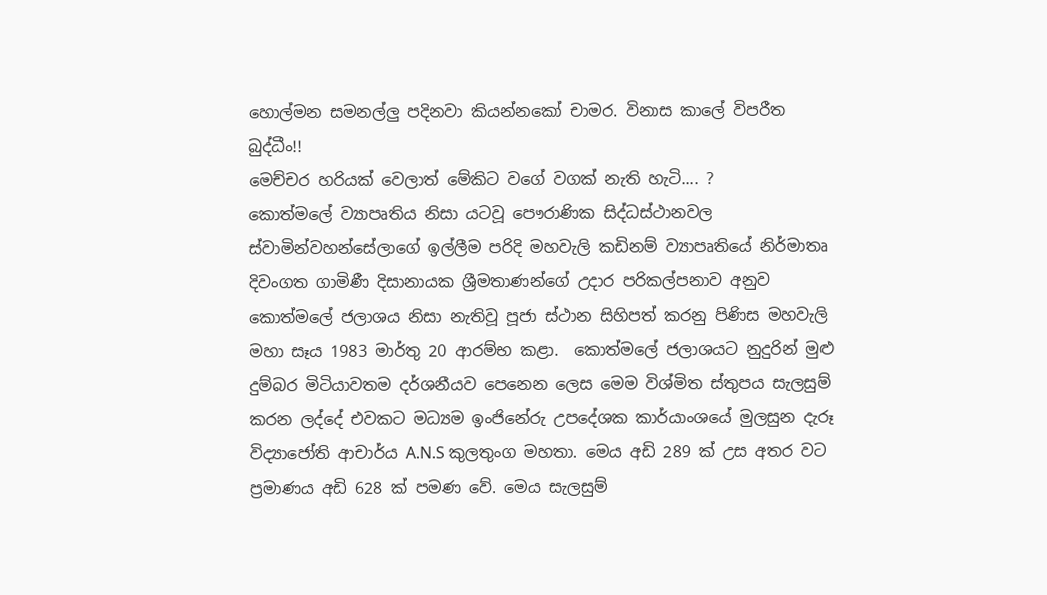හොල්මන සමනල්ලු පදිනවා කියන්නකෝ චාමර. විනාස කාලේ විපරීත බුද්ධීං!!
මෙච්චර හරියක් වෙලාත් මේකිට වගේ වගක් නැති හැටි.... ?
කොත්මලේ ව්‍යාපෘතිය නිසා යටවූ පෞරාණික සිද්ධස්ථානවල ස්වාමින්වහන්සේලාගේ ඉල්ලීම පරිදි මහවැලි කඩිනම් ව්‍යාපෘතියේ නිර්මාතෘ දිවංගත ගාමිණී දිසානායක ශ්‍රීමතාණන්ගේ උදාර පරිකල්පනාව අනුව කොත්මලේ ජලාශය නිසා නැතිවූ පූජා ස්ථාන සිහිපත් කරනු පිණිස මහවැලි මහා සෑය 1983 මාර්තු 20 ආරම්භ කළා.  කොත්මලේ ජලාශයට නුදුරින් මුළු දුම්බර මිටියාවතම දර්ශනීයව පෙනෙන ලෙස මෙම විශ්මිත ස්තුපය සැලසුම් කරන ලද්දේ එවකට මධ්‍යම ඉංජිනේරු උපදේශක කාර්යාංශයේ මුලසුන දැරූ විද්‍යාජෝති ආචාර්ය A.N.S කුලතුංග මහතා. මෙය අඩි 289 ක් උස අතර වට ප්‍රමාණය අඩි 628 ක් පමණ වේ. මෙය සැලසුම්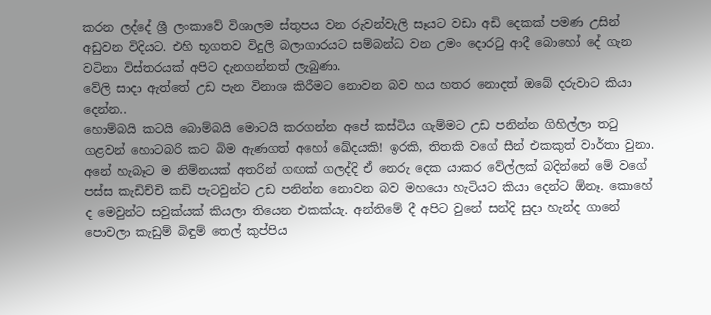කරන ලද්දේ ශ්‍රී ලංකාවේ විශාලම ස්තුපය වන රුවන්වැලි සෑයට වඩා අඩි දෙකක් පමණ උසින් අඩුවන විදියට. එහි භූගතව විදුලි බලාගාරයට සම්බන්ධ වන උමං දොරටු ආදී බොහෝ දේ ගැන වටිනා විස්තරයක් අපිට දැනගන්නත් ලැබුණා.
වේලි සාදා ඇත්තේ උඩ පැන විනාශ කිරීමට නොවන බව හය හතර නොදත් ඔබේ දරුවාට කියා දෙන්න..
හොම්බයි කටයි බොම්බයි මොටයි කරගන්න අපේ කස්ටිය ගැම්මට උඩ පනින්න ගිහිල්ලා තටු ගළවන් හොටබරි කට බිම ඇණගත් අහෝ ඛේදයකි! ඉරකි, තිතකි වගේ සීන් එකකුත් වාර්තා වුනා. අනේ හැබෑට ම නිම්නයක් අතරින් ගඟක් ගලද්දි ඒ නෙරු දෙක යාකර වේල්ලක් බදින්නේ මේ වගේ පස්ස කැඩිච්චි කඩි පැටවුන්ට උඩ පනින්න නොවන බව මහයො හැටියට කියා දෙන්ට ඕනෑ. කොහේ ද මෙවුන්ට සවුක්යක් කියලා තියෙන එකක්යැ. අන්තිමේ දී අපිට වුනේ සන්දි සුදා හැන්ද ගානේ පොවලා කැඩුම් බිඳුම් තෙල් කුප්පිය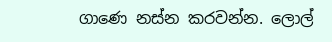ගාණෙ නස්න කරවන්න. ලොල්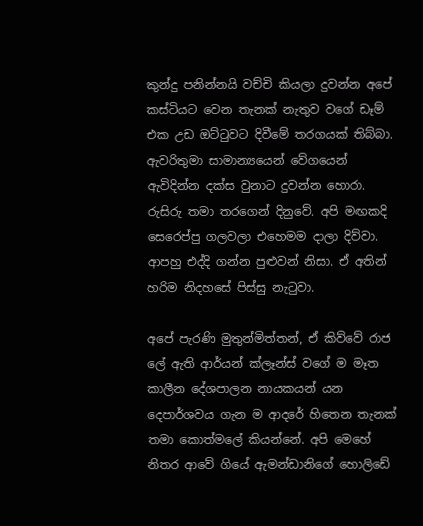කුන්දු පනින්නයි වච්චි කියලා දුවන්න අපේ කස්ටියට වෙන තැනක් නැතුව වගේ ඩෑම් එක උඩ ඔට්ටුවට දිවීමේ තරගයක් තිබ්බා. ඇවරිතුමා සාමාන්‍යයෙන් වේගයෙන් ඇවිදින්න දක්ස වුනාට දුවන්න හොරා. රුසිරු තමා තරගෙන් දිනුවේ. අපි මඟකදි සෙරෙප්පු ගලවලා එහෙමම දාලා දිව්වා. ආපහු එද්දි ගන්න පුළුවන් නිසා. ඒ අතින් හරිම නිදහසේ පිස්සු නැටුවා.

අපේ පැරණි මුතුන්මිත්තන්, ඒ කිව්වේ රාජ ලේ ඇති ආර්යන් ක්ලෑන්ස් වගේ ම මෑත කාලීන දේශපාලන නායකයන් යන දෙපාර්ශවය ගැන ම ආදරේ හිතෙන තැනක් තමා කොත්මලේ කියන්නේ. අපි මෙහේ නිතර ආවේ ගියේ ඇමන්ඩානිගේ හොලිඩේ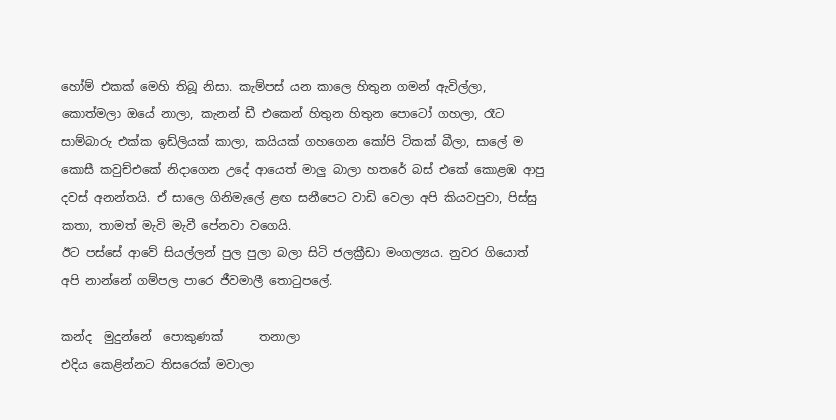හෝම් එකක් මෙහි තිබූ නිසා. කැම්පස් යන කාලෙ හිතුන ගමන් ඇවිල්ලා, කොත්මලා ඔයේ නාලා, කැනන් ඩී එකෙන් හිතුන හිතුන පොටෝ ගහලා, රෑට සාම්බාරු එක්ක ඉඩ්ලියක් කාලා, කයියක් ගහගෙන කෝපි ටිකක් බීලා, සාලේ ම කොසී කවුච්එකේ නිදාගෙන උදේ ආයෙත් මාලු බාලා හතරේ බස් එකේ කොළඹ ආපු දවස් අනන්තයි. ඒ සාලෙ ගිනිමැලේ ළඟ සනීපෙට වාඩි වෙලා අපි කියවපුවා, පිස්සු කතා, තාමත් මැවි මැවී පේනවා වගෙයි.
ඊට පස්සේ ආවේ සියල්ලන් පුල පුලා බලා සිටි ජලක්‍රීඩා මංගල්‍යය. නුවර ගියොත් අපි නාන්නේ ගම්පල පාරෙ ජීවමාලී තොටුපලේ.

කන්ද  මුදුන්නේ  පොකුණක්      තනාලා
එදිය කෙළින්නට තිසරෙක් මවාලා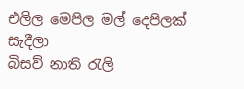එලිල මෙපිල මල් දෙපිලක් සැදීලා
බිසව් නාති රැලි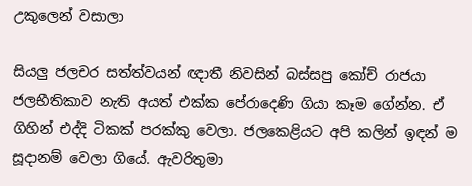උකුලෙන් වසාලා

සියලු ජලචර සත්ත්වයන් ඥාතී නිවසින් බස්සපු කෝච් රාජයා ජලභීතිකාව නැති අයත් එක්ක පේරාදෙණි ගියා කෑම ගේන්න. ඒ ගිහින් එද්දි ටිකක් පරක්කු වෙලා. ජලකෙළියට අපි කලින් ඉඳන් ම සූදානම් වෙලා ගියේ. ඇවරිතුමා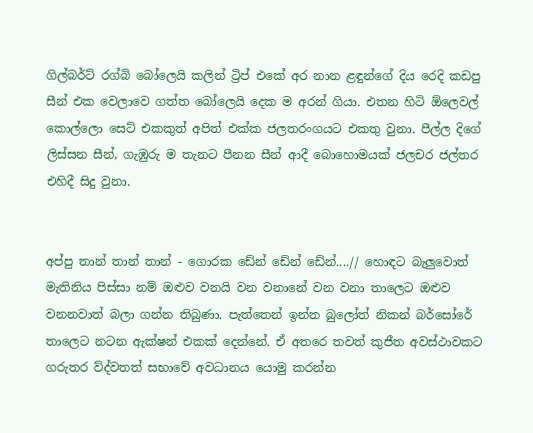ගිල්බර්ට් රග්බි බෝලෙයි කලින් ට්‍රිප් එකේ අර නාන ළඳුන්ගේ දිය රෙදි කඩපු සීන් එක වෙලාවෙ ගත්ත බෝලෙයි දෙක ම අරන් ගියා. එතන හිටි ඕලෙවල් කොල්ලො සෙට් එකකුත් අපිත් එක්ක ජලතරංගයට එකතු වුනා. පීල්ල දිගේ ලිස්සන සීන්, ගැඹුරු ම තැනට පීනන සීන් ආදී බොහොමයක් ජලචර ජල්තර එහිදී සිදු වුනා.


අප්පු තාන් තාන් තාන් - ගොරක ඩේන් ඩේන් ඩේන්....// හොඳට බැලුවොත් මැතිනිය පිස්සා නම් ඔළුව වනයි වන වනානේ වන වනා තාලෙට ඔළුව වනනවාත් බලා ගන්න තිබුණා. පැත්තෙන් ඉන්න බුලෝත් නිකන් බර්සෝරේ තාලෙට නටන ඇක්ෂන් එකක් දෙන්නේ. ඒ අතරෙ තවත් කුජීත අවස්ථාවකට ගරුතර ව්ද්වතත් සභාවේ අවධානය යොමු කරන්න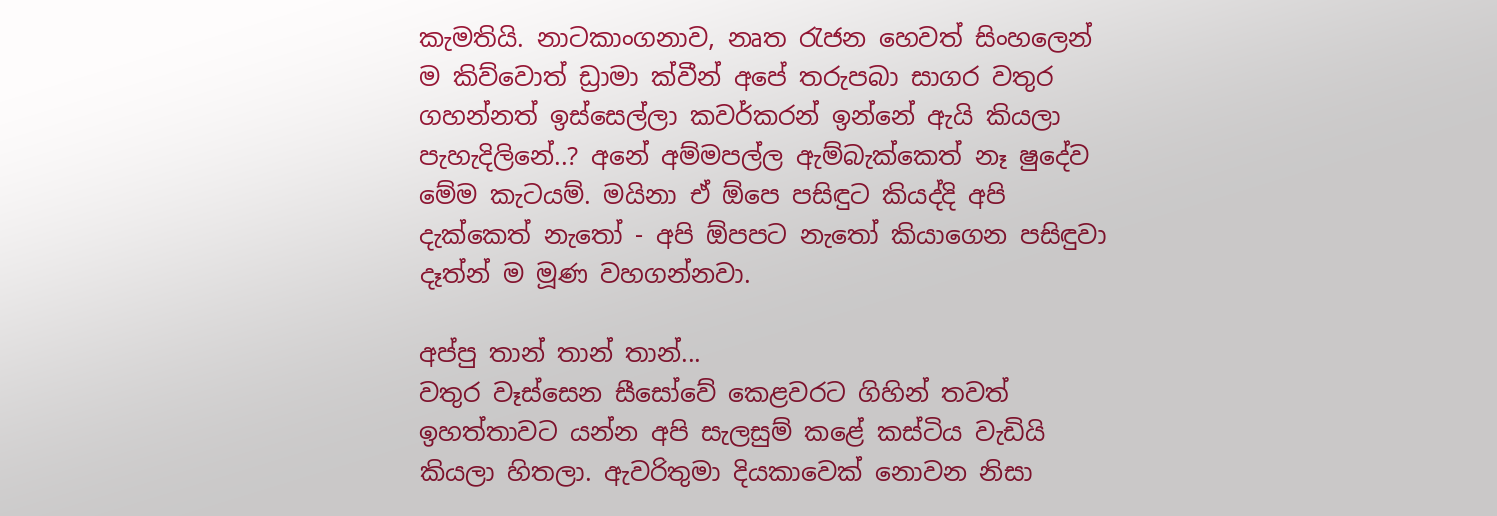කැමතියි. නාටකාංගනාව, නෘත රැජන හෙවත් සිංහලෙන් ම කිව්වොත් ඩ්‍රාමා ක්වීන් අපේ තරුපබා සාගර වතුර ගහන්නත් ඉස්සෙල්ලා කවර්කරන් ඉන්නේ ඇයි කියලා පැහැදිලිනේ..? අනේ අම්මපල්ල ඇම්බැක්කෙත් නෑ ෂුදේව මේම කැටයම්. මයිනා ඒ ඕපෙ පසිඳුට කියද්දි අපි දැක්කෙත් නැතෝ - අපි ඕපපට නැතෝ කියාගෙන පසිඳුවා දෑත්න් ම මූණ වහගන්නවා.

අප්පු තාන් තාන් තාන්...
වතුර වෑස්සෙන සීසෝවේ කෙළවරට ගිහින් තවත් ඉහත්තාවට යන්න අපි සැලසුම් කළේ කස්ටිය වැඩියි කියලා හිතලා. ඇවරිතුමා දියකාවෙක් නොවන නිසා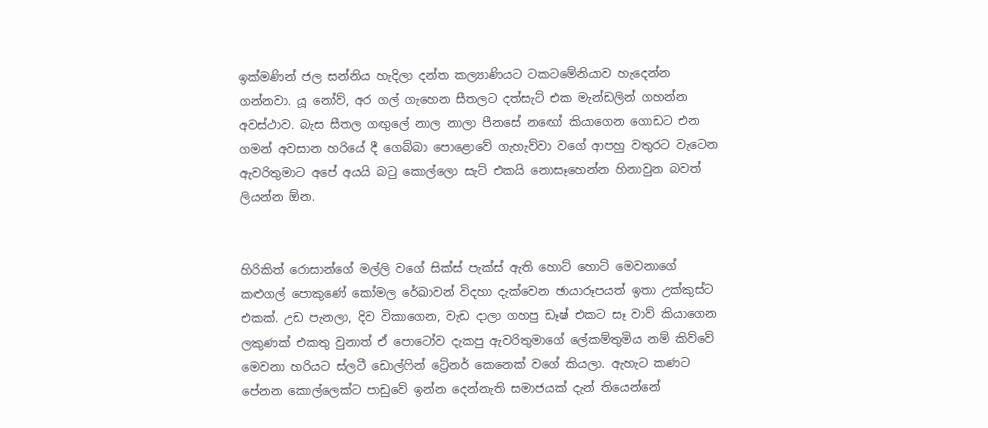ඉක්මණින් ජල සන්නිය හැදිලා දන්ත කල්‍යාණියට ටකටමේනියාව හැදෙන්න ගන්නවා. යූ නෝව්, අර ගල් ගැහෙන සීතලට දත්සැට් එක මැන්ඩලින් ගහන්න අවස්ථාව. බැස සීතල ගඟුලේ නාල නාලා පීනසේ නඟෝ කියාගෙන ගොඩට එන ගමන් අවසාන හරියේ දී ගෙබ්බා පොළොවේ ගැහැව්වා වගේ ආපහු වතුරට වැටෙන ඇවරිතුමාට අපේ අයයි බටු කොල්ලො සැට් එකයි නොසෑහෙන්න හිනාවුන බවත් ලියන්න ඕන.


හිරිකිත් රොසාන්ගේ මල්ලි වගේ සික්ස් පැක්ස් ඇති හොට් හොට් මෙවනාගේ කළුගල් පොකුණේ කෝමල රේඛාවන් විදහා දැක්වෙන ඡායාරූපයත් ඉතා උක්කුස්ට එකක්. උඩ පැනලා, දිව විකාගෙන, වැඩ දාලා ගහපු ඩෑෂ් එකට සෑ වාව් කියාගෙන ලකුණක් එකතු වුනාත් ඒ පොටෝව දැකපු ඇවරිතුමාගේ ලේකම්තුමිය නම් කිව්වේ මෙවනා හරියට ස්ලටී ඩොල්ෆින් ට්‍රේනර් කෙනෙක් වගේ කියලා. ඇහැට කණට පේනන කොල්ලෙක්ට පාඩුවේ ඉන්න දෙන්නැති සමාජයක් දැන් තියෙන්නේ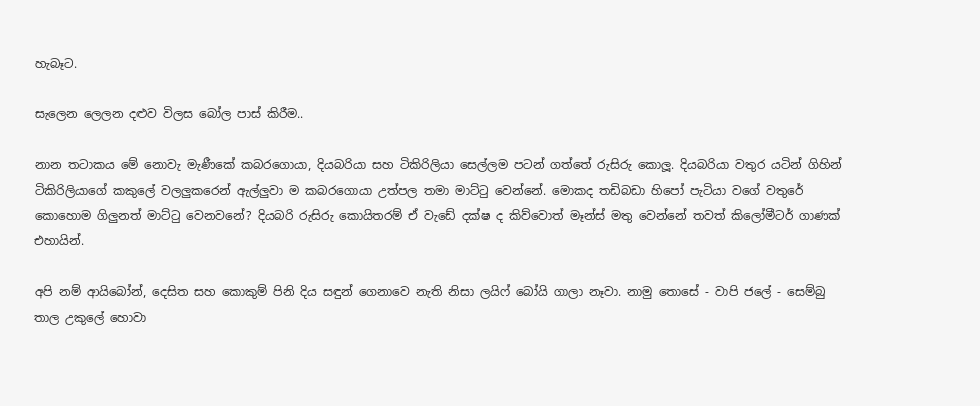හැබෑට.

සැලෙන ලෙලන දළුව විලස බෝල පාස් කිරීම..

නාන තටාකය මේ නොවැ මැණීකේ කබරගොයා, දියබරියා සහ ටිකිරිලියා සෙල්ලම පටන් ගත්තේ රුසිරු කොලූ. දියබරියා වතුර යටින් ගිහින් ටිකිරිලියාගේ කකුලේ වලලුකරෙන් ඇල්ලුවා ම කබරගොයා උත්පල තමා මාට්ටු වෙන්නේ. මොකද තඩිබඩා හිපෝ පැටියා වගේ වතුරේ කොහොම ගිලුනත් මාට්ටු වෙනවනේ? දියබරි රුසිරු කොයිතරම් ඒ වැඩේ දක්ෂ ද කිව්වොත් මෑන්ස් මතු වෙන්නේ තවත් කිලෝමීටර් ගාණක් එහායින්.

අපි නම් ආයිබෝන්, දෙසිත සහ කොකුම් පිනි දිය සඳුන් ගෙනාවෙ නැති නිසා ලයිෆ් බෝයි ගාලා නෑවා. නාමු තොසේ - වාපි ජලේ - සෙම්බු තාල උකුලේ හොවා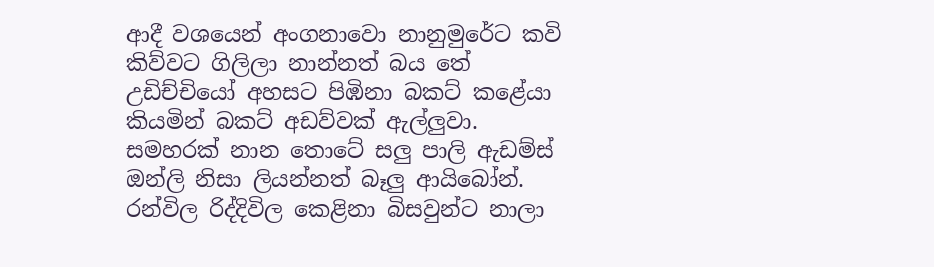ආදී වශයෙන් අංගනාවො නානුමුරේට කවි කිව්වට ගිලිලා නාන්නත් බය තේ උඩිච්චියෝ අහසට පිඹිනා බකට් කළේයා කියමින් බකට් අඩව්වක් ඇල්ලුවා. සමහරක් නාන තොටේ සලු පාලි ඇඩම්ස් ඔන්ලි නිසා ලියන්නත් බෑලු ආයිබෝන්. රන්විල රිද්දිවිල කෙළිනා බිසවුන්ට නාලා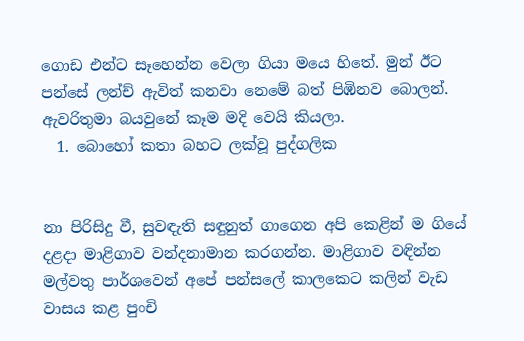ගොඩ එන්ට සෑහෙන්න වෙලා ගියා මයෙ හිතේ. මුන් ඊට පන්සේ ලන්ච් ඇවිත් කනවා නෙමේ බත් පිඹිනව බොලන්. ඇවරිතුමා බයවුනේ කෑම මදි වෙයි කියලා.
  1. බොහෝ කතා බහට ලක්වූ පුද්ගලික


නා පිරිසිදු වී, සුවඳැති සඳුනුත් ගාගෙන අපි කෙළින් ම ගියේ දළදා මාළිගාව වන්දනාමාන කරගන්න. මාළිගාව වඳින්න මල්වතු පාර්ශවෙන් අපේ පන්සලේ කාලකෙට කලින් වැඩ වාසය කළ පුංචි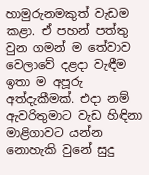හාමුරුනමකුත් වැඩම කළා. ඒ පහන් පත්තු වුන ගමන් ම තේවාව වෙලාවේ දළදා වැඳීම ඉතා ම අපූරු අත්දැකීමක්. එදා නම් ඇවරිතුමාට වැඩ හිඳිනා මාළිගාවට යන්න නොහැකි වුනේ සුදු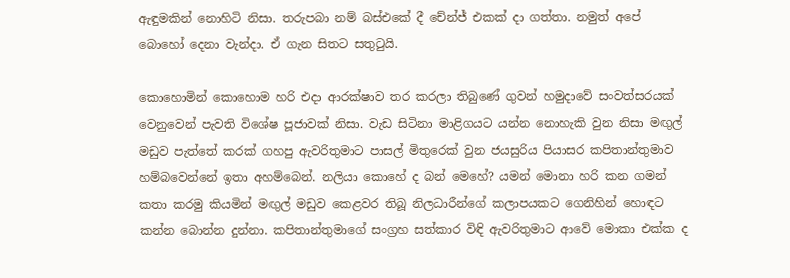ඇඳුමකින් නොහිටි නිසා. තරුපබා නම් බස්එකේ දී චේන්ජ් එකක් දා ගත්තා. නමුත් අපේ බොහෝ දෙනා වැන්දා. ඒ ගැන සිතට සතුටුයි.

කොහොමින් කොහොම හරි එදා ආරක්ෂාව තර කරලා තිබුණේ ගුවන් හමුදාවේ සංවත්සරයක් වෙනුවෙන් පැවති විශේෂ පූජාවක් නිසා. වැඩ සිටිනා මාළිගයට යන්න නොහැකි වුන නිසා මඟුල් මඩුව පැත්තේ කරක් ගහපු ඇවරිතුමාට පාසල් මිතුරෙක් වුන ජයසුරිය පියාසර කපිතාන්තුමාව හම්බවෙන්නේ ඉතා අහම්බෙන්. නලියා කොහේ ද බන් මෙහේ? යමන් මොනා හරි කන ගමන් කතා කරමු කියමින් මඟුල් මඩුව කෙළවර තිබූ නිලධාරීන්ගේ කලාපයකට ගෙනිහින් හොඳට කන්න බොන්න දුන්නා. කපිතාන්තුමාගේ සංග්‍රහ සත්කාර විඳි ඇවරිතුමාට ආවේ මොකා එක්ක ද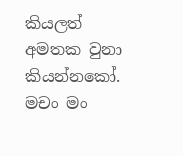කියලත් අමතක වුනා කියන්නකෝ. මචං මං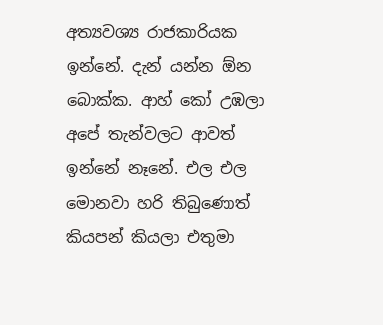අත්‍යවශ්‍ය රාජකාරියක ඉන්නේ. දැන් යන්න ඕන බොක්ක. ආහ් කෝ උඹලා අපේ තැන්වලට ආවත් ඉන්නේ නෑනේ. එල එල මොනවා හරි තිබුණොත් කියපන් කියලා එතුමා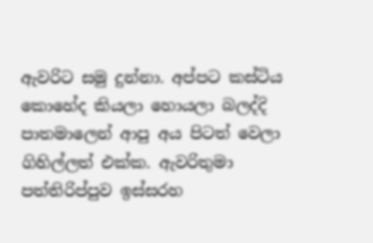ඇවරිට සමු දුන්නා. අප්පට කස්ටිය කොහේද කියලා හොයලා බලද්දි පාතමාලෙන් ආපු අය පිටත් වෙලා ගිහිල්ලත් එක්ක. ඇවරිතුමා පත්තිරිප්පුව ඉස්සරහ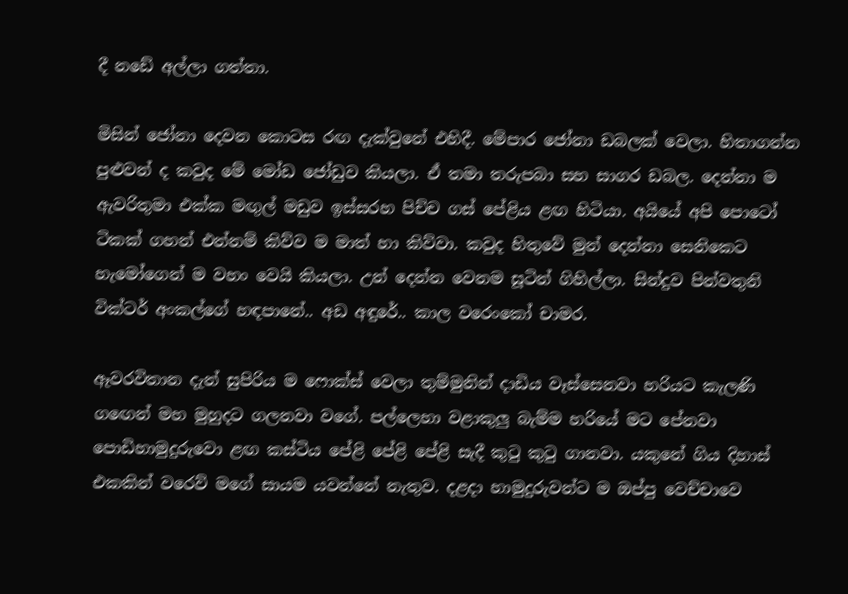දී නඩේ අල්ලා ගත්තා.

මිසින් ජෝනා දෙවන කොටස රඟ දැක්වුනේ එහිදී. මේපාර ජෝනා ඩබලක් වෙලා. හිතාගන්න පුළුවන් ද කවුද මේ මෝඩ ජෝඩුව කියලා. ඒ තමා තරුපබා සහ සාගර ඩබල. දෙන්නා ම ඇවරිතුමා එක්ක මඟුල් මඩුව ඉස්සරහ පිච්ච ගස් පේළිය ළඟ හිටියා. අයියේ අපි පොටෝ ටිකක් ගහන් එන්නම් කිව්ව ම මාත් හා කිව්වා. කවුද හිතුවේ මුන් දෙන්නා සෙනිකෙට හැමෝගෙන් ම වහං වෙයි කියලා. උන් දෙන්න වෙනම සූටින් ගිහිල්ලා. සින්දුව පින්වතුනි වික්ටර් අංකල්ගේ හඳපානේ.. අඩ අඳුරේ.. කාල වරෙංකෝ චාමර.

ඈවරවිතාන දැන් සුපිරිය ම ෆොක්ස් වෙලා තුම්මුනින් දාඩිය වෑස්සෙනවා හරියට කැලණි ගඟෙන් මහ මුහුදට ගලනවා වගේ. පල්ලෙහා වළාකුලු බැම්ම හරියේ මට පේනවා පොඩිහාමුදුරුවො ළඟ කස්ටිය පේළි පේළි පේළි සැදී කුටු කුටු ගානවා. යකුනේ ගිය දිහාස් එකකින් වරෙව් මගේ සායම යවන්නේ නැතුව. දළදා හාමුදුරුවන්ට ම ඔප්පු වෙච්චාවෙ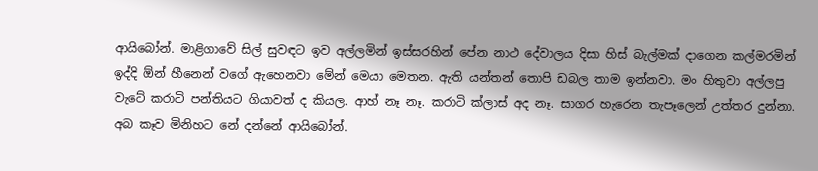ආයිබෝන්. මාළිගාවේ සිල් සුවඳට ඉව අල්ලමින් ඉස්සරහින් පේන නාථ දේවාලය දිසා හිස් බැල්මක් දාගෙන කල්මරමින් ඉද්දි ඕන් හීනෙන් වගේ ඇහෙනවා මේන් මෙයා මෙතන. ඇති යන්තන් තොපි ඩබල තාම ඉන්නවා. මං හිතුවා අල්ලපු වැටේ කරාටි පන්තියට ගියාවත් ද කියල. ආහ් නෑ නෑ. කරාටි ක්ලාස් අද නෑ. සාගර හැරෙන තැපෑලෙන් උත්තර දුන්නා. අබ කෑව මිනිහට නේ දන්නේ ආයිබෝන්.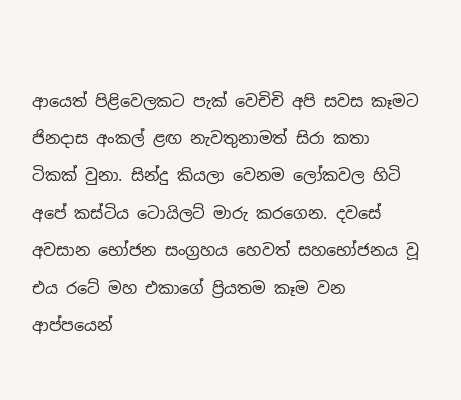ආයෙත් පිළිවෙලකට පැක් වෙචිචි අපි සවස කෑමට ජිනදාස අංකල් ළඟ නැවතුනාමත් සිරා කතා ටිකක් වුනා. සින්දු කියලා වෙනම ලෝකවල හිටි අපේ කස්ටිය ටොයිලට් මාරු කරගෙන. දවසේ අවසාන භෝජන සංග්‍රහය හෙවත් සහභෝජනය වූ එය රටේ මහ එකාගේ ප්‍රියතම කෑම වන ආප්පයෙන්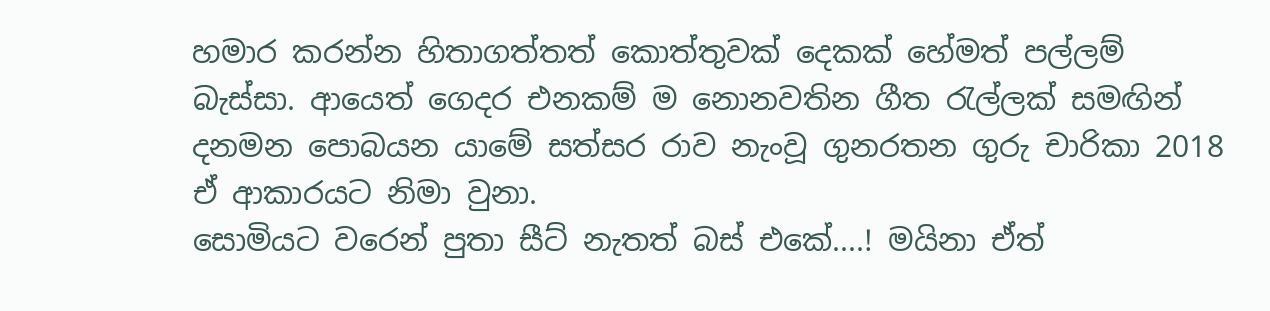හමාර කරන්න හිතාගත්තත් කොත්තුවක් දෙකක් හේමත් පල්ලම් බැස්සා. ආයෙත් ගෙදර එනකම් ම නොනවතින ගීත රැල්ලක් සමඟින් දනමන පොබයන යාමේ සත්සර රාව නැංවූ ගුනරතන ගුරු චාරිකා 2018 ඒ ආකාරයට නිමා වුනා.
සොමියට වරෙන් පුතා සීට් නැතත් බස් එකේ....! මයිනා ඒත්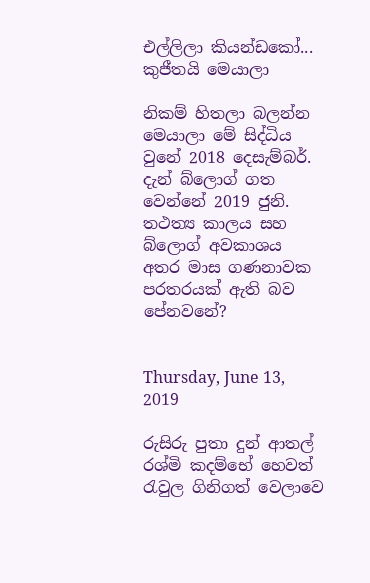එල්ලිලා කියන්ඩකෝ... කුජීතයි මෙයාලා

නිකම් හිතලා බලන්න මෙයාලා මේ සිද්ධිය වුනේ 2018 දෙසැම්බර්. දැන් බ්ලොග් ගත වෙන්නේ 2019 ජුනි. තථත්‍ය කාලය සහ බ්ලොග් අවකාශය අතර මාස ගණනාවක පරතරයක් ඇති බව පේනවනේ?


Thursday, June 13, 2019

රුසිරු පුතා දුන් ආතල් රශ්මි කදම්භේ හෙවත් රැවුල ගිනිගත් වෙලාවෙ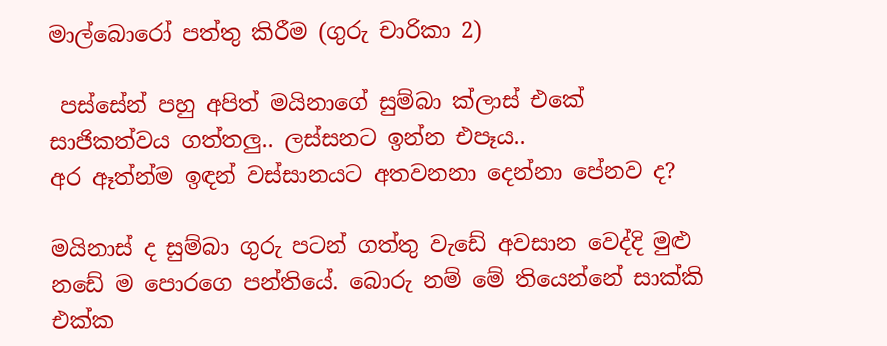මාල්බොරෝ පත්තු කිරීම (ගුරු චාරිකා 2)

 පස්සේන් පහු අපිත් මයිනාගේ සුම්බා ක්ලාස් එකේ සාජිකත්වය ගත්තලු.. ලස්සනට ඉන්න එපෑය..
අර ඈත්න්ම ඉඳන් වස්සානයට අතවනනා දෙන්නා පේනව ද?

මයිනාස් ද සුම්බා ගුරු පටන් ගත්තු වැඩේ අවසාන වෙද්දි මුළු නඩේ ම පොරගෙ පන්තියේ. බොරු නම් මේ තියෙන්නේ සාක්කි එක්ක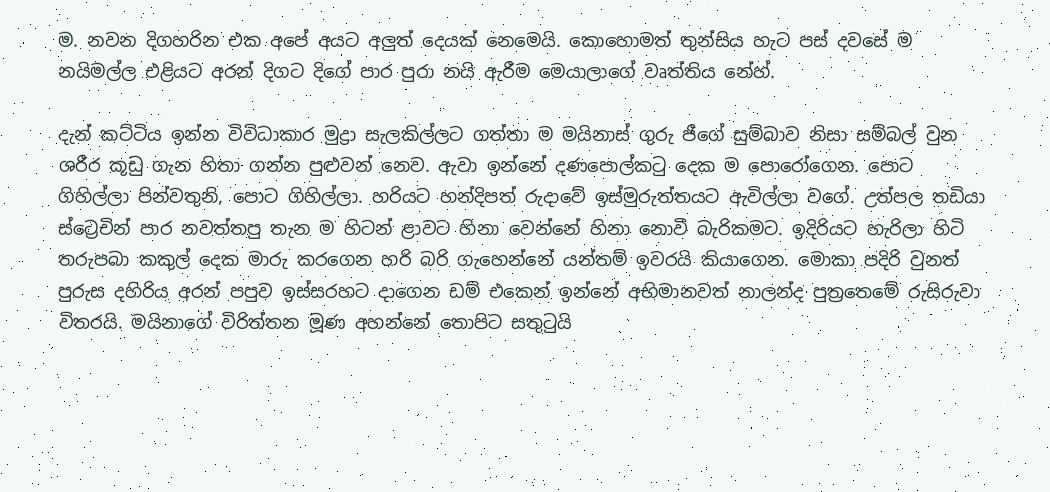ම. නවන දිගහරින එක අපේ අයට අලුත් දෙයක් නෙමෙයි. කොහොමත් තුන්සිය හැට පස් දවසේ ම නයිමල්ල එළියට අරන් දිගට දිගේ පාර පුරා නයි ඇරීම මෙයාලාගේ වෘත්තිය නේහ්.

දැන් කට්ටිය ඉන්න විවිධාකාර මුද්‍රා සැලකිල්ලට ගත්තා ම මයිනාස් ගුරු ජීගේ සුම්බාව නිසා සම්බල් වුන ශරීර කූඩු ගැන හිතා ගන්න පුළුවන් නෙව. ඇවා ඉන්නේ දණපොල්කටු දෙක ම පොරෝගෙන. පොට ගිහිල්ලා පින්වතුනි, පොට ගිහිල්ලා. හරියට හන්දිපත් රුදාවේ ඉස්මුරුත්තයට ඇවිල්ලා වගේ. උත්පල තඩියා ස්ට්‍රෙචින් පාර නවත්තපු තැන ම හිටන් ළාවට හිනා වෙන්නේ හිනා නොවී බැරිකමට. ඉදිරියට හැරිලා හිටි තරුපබා කකුල් දෙක මාරු කරගෙන හරි බරි ගැහෙන්නේ යන්තම් ඉවරයි කියාගෙන. මොකා පදිරි වුනත් පුරුස දහිරිය අරන් පපුව ඉස්සරහට දාගෙන ඩම් එකෙන් ඉන්නේ අභිමානවත් නාලන්ද පුත්‍රතෙමේ රුසිරුවා විතරයි. මයිනාගේ විරිත්තන මූණ අහන්නේ තොපිට සතුටුයි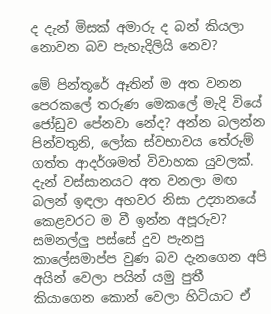ද දැන් මිසක් අමාරු ද බන් කියලා නොවන බව පැහැදිලියි නෙව?

මේ පින්තූරේ ඈතින් ම අත වනන පෙරකලේ තරුණ මෙකලේ මැදි වියේ ජෝඩුව පේනවා නේද? අන්න බලන්න පින්වතුනි, ලෝක ස්වභාවය තේරුම් ගත්ත ආදර්ශමත් විවාහක යුවලක්. දැන් වස්සානයට අත වනලා මඟ බලන් ඉඳලා අහවර නිසා උද්‍යානයේ කෙළවරට ම වී ඉන්න අපූරුව? සමනල්ලු පස්සේ දුව පැනපු කාලේසමාප්ප වුණ බව දැනගෙන අපි අයින් වෙලා පයින් යමු පුතී කියාගෙන කොන් වෙලා හිටියාට ඒ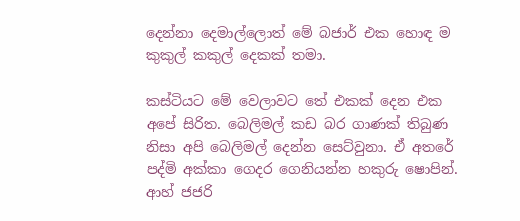දෙන්නා දෙමාල්ලොත් මේ බජාර් එක හොඳ ම කුකුල් කකුල් දෙකක් තමා.

කස්ටියට මේ වෙලාවට තේ එකක් දෙන එක අපේ සිරිත. බෙලිමල් කඩ බර ගාණක් තිබුණ නිසා අපි බෙලිමල් දෙන්න සෙට්වුනා. ඒ අතරේ පද්මි අක්කා ගෙදර ගෙනියන්න හකුරු ෂොපින්. ආහ් ජජරි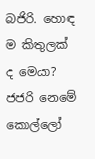බජිරි. හොඳ ම කිතුලක් ද මෙයා? ජජරි නෙමේ කොල්ලෝ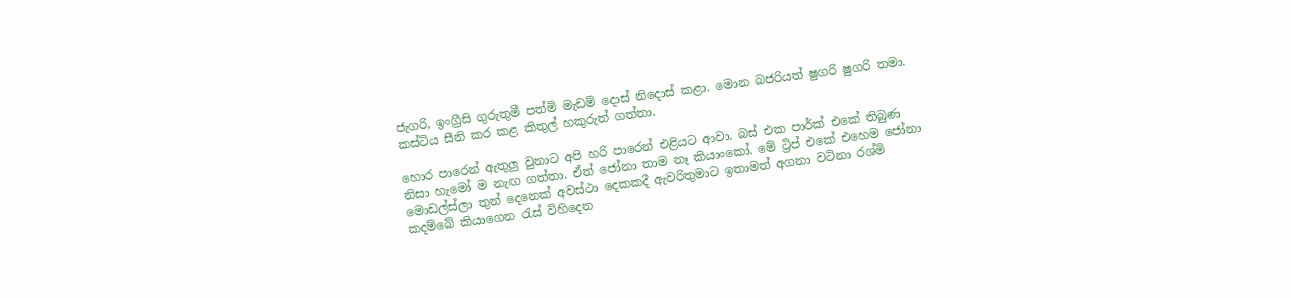ජැගරි, ඉංග්‍රීසි ගුරුතුමී පත්මි මැඩම් දොස් නිදොස් කළා. මොන බජරියත් ෂුගරි ෂුගරි තමා. කස්ටිය සීනි කර කළ කිතුල් හකුරුත් ගත්තා.

හොර පාරෙන් ඇතුලු වුනාට අපි හරි පාරෙන් එළියට ආවා. බස් එක පාර්ක් එකේ තිබුණ නිසා හැමෝ ම නැඟ ගත්තා. ඒත් ජෝනා තාම නෑ කියාංකෝ. මේ ට්‍රිප් එකේ එහෙම ජෝනා මොඩල්ස්ලා තුන් දෙනෙක් අවස්ථා දෙකකදී ඇවරිතුමාට ඉතාමත් අගනා වටිනා රශ්මි කදම්බේ කියාගෙන රැස් විහිදෙන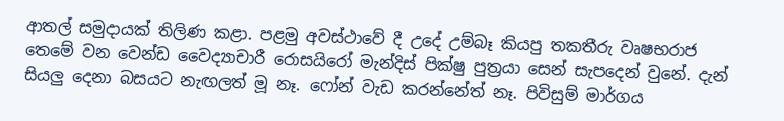ආතල් සමුදායක් තිලිණ කළා. පළමු අවස්ථාවේ දී උදේ උම්බෑ කියපු තකතීරු වෘෂභරාජ තෙමේ වන වෙන්ඩ වෛද්‍යාචාරී රොසයිරෝ මැන්දිස් පික්ෂු පුත්‍රයා සෙන් සැපදෙන් වුනේ. දැන් සියලු දෙනා බසයට නැඟලත් මූ නෑ. ෆෝන් වැඩ කරන්නේත් නෑ. පිවිසුම් මාර්ගය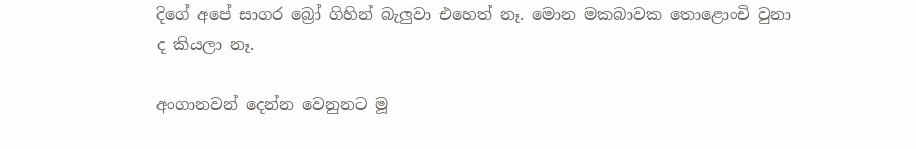දිගේ අපේ සාගර බ්‍රෝ ගිහින් බැලුවා එහෙත් නෑ. මොන මකබාවක තොළොංචි වුනා ද කියලා නෑ.

අංගානවන් දෙන්න වෙනුනට මූ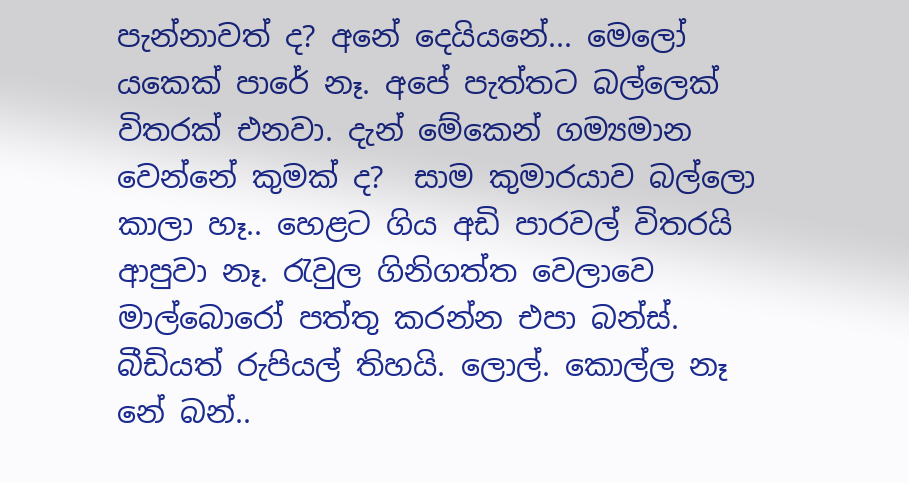පැන්නාවත් ද? අනේ දෙයියනේ... මෙලෝ යකෙක් පාරේ නෑ. අපේ පැත්තට බල්ලෙක් විතරක් එනවා. දැන් මේකෙන් ගම්‍යමාන වෙන්නේ කුමක් ද?  සාම කුමාරයාව බල්ලො කාලා හෑ.. හෙළට ගිය අඩි පාරවල් විතරයි ආපුවා නෑ. රැවුල ගිනිගත්ත වෙලාවෙ මාල්බොරෝ පත්තු කරන්න එපා බන්ස්. බීඩියත් රුපියල් තිහයි. ලොල්. කොල්ල නෑ නේ බන්..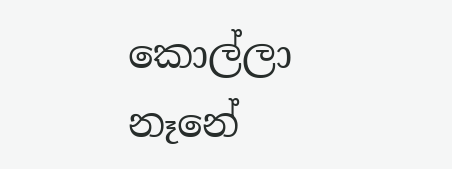කොල්ලා නෑනේ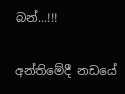බන්...!!!

අන්තිමේදී නඩයේ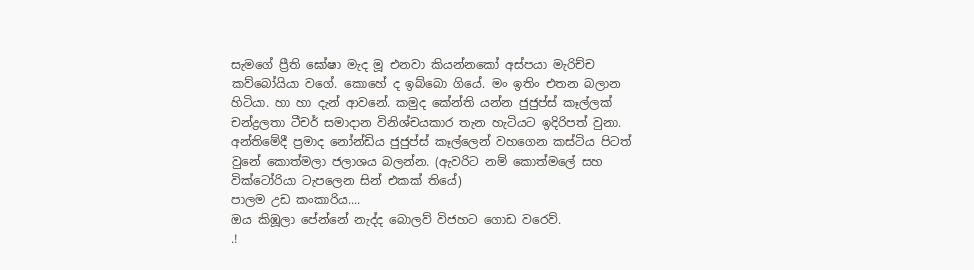සැමගේ ප්‍රීති ඝෝෂා මැද මූ එනවා කියන්නකෝ අස්පයා මැරිච්ච කව්බෝයියා වගේ. කොහේ ද ඉබ්බො ගියේ. මං ඉතිං එතන බලාන හිටියා. හා හා දැන් ආවනේ. කමුද කේන්ති යන්න ජුජුප්ස් කෑල්ලක් චන්ද්‍රලතා ටීචර් සමාදාන විනිශ්චයකාර තැන හැටියට ඉදිරිපත් වුනා. අන්තිමේදී ප්‍රමාද නෝන්ඩිය ජුජුප්ස් කෑල්ලෙන් වහගෙන කස්ටිය පිටත් වුනේ කොත්මලා ජලාශය බලන්න. (ඇවරිට නම් කොත්මලේ සහ වික්ටෝරියා ටැපලෙන සින් එකක් තියේ)
පාලම උඩ කංකාරිය....
ඔය කිඹූලා පේන්නේ නැද්ද බොලව් විජහට ගොඩ වරෙව්.
.!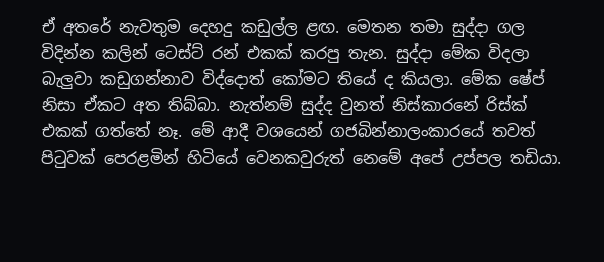ඒ අතරේ නැවතුම දෙහදු කඩුල්ල ළඟ. මෙතන තමා සුද්දා ගල විදින්න කලින් ටෙස්ට් රන් එකක් කරපු තැන. සුද්දා මේක විදලා බැලුවා කඩුගන්නාව විද්දොත් කෝමට තියේ ද කියලා. මේක ෂේප් නිසා ඒකට අත තිබ්බා. නැත්නම් සුද්ද වුනත් නිස්කාරනේ රිස්ක් එකක් ගත්තේ නෑ. මේ ආදී වශයෙන් ගජබින්නාලංකාරයේ තවත් පිටුවක් පෙරළමින් හිටියේ වෙනකවුරුත් නෙමේ අපේ උප්පල තඩියා.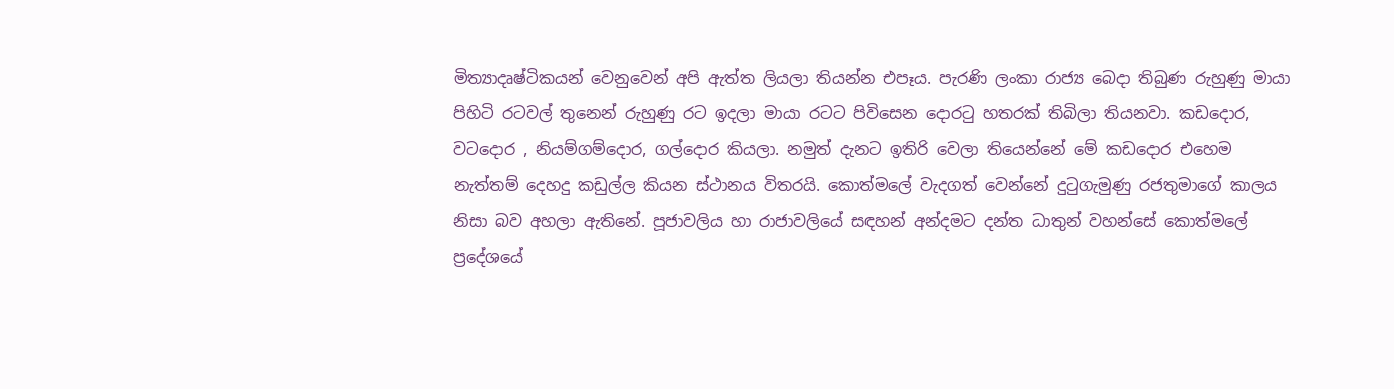මිත්‍යාදෘෂ්ටිකයන් වෙනුවෙන් අපි ඇත්ත ලියලා තියන්න එපෑය. පැරණි ලංකා රාජ්‍ය බෙදා තිබුණ රුහුණු මායා පිහිටි රටවල් තුනෙන් රුහුණු රට ඉදලා මායා රටට පිවිසෙන දොරටු හතරක් තිබිලා තියනවා. කඩදොර, වටදොර , නියම්ගම්දොර, ගල්දොර කියලා. නමුත් දැනට ඉතිරි වෙලා තියෙන්නේ මේ කඩදොර එහෙම නැත්තම් දෙහදු කඩුල්ල කියන ස්ථානය විතරයි. කොත්මලේ වැදගත් වෙන්නේ දුටුගැමුණු රජතුමාගේ කාලය නිසා බව අහලා ඇතිනේ. පූජාවලිය හා රාජාවලියේ සඳහන් අන්දමට දන්ත ධාතුන් වහන්සේ කොත්මලේ ප්‍රදේශයේ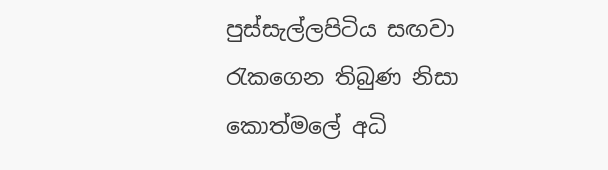පුස්සැල්ලපිටිය සඟවා රැකගෙන තිබුණ නිසා කොත්මලේ අධි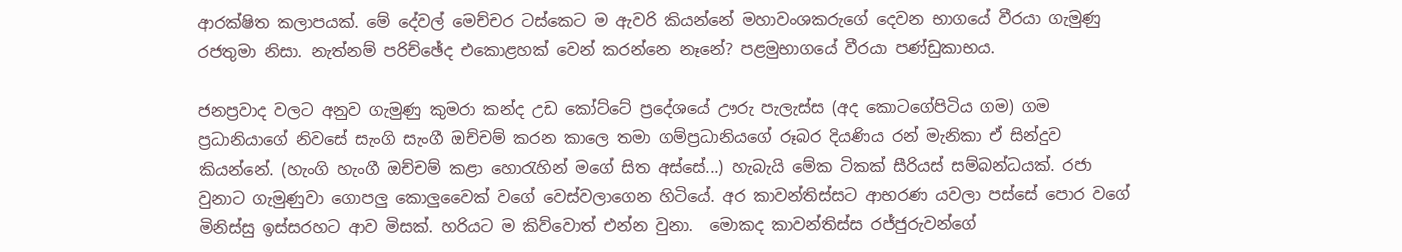ආරක්ෂිත කලාපයක්. මේ දේවල් මෙච්චර ටස්කෙට ම ඇවරි කියන්නේ මහාවංශකරුගේ දෙවන භාගයේ වීරයා ගැමුණු රජතුමා නිසා. නැත්නම් පරිච්ඡේද එකොළහක් වෙන් කරන්නෙ නෑනේ? පළමුභාගයේ වීරයා පණ්ඩුකාභය.

ජනප්‍රවාද වලට අනුව ගැමුණු කුමරා කන්ද උඩ කෝට්ටේ ප්‍රදේශයේ ඌරු පැලැස්ස (අද කොටගේපිටිය ගම) ගම ප්‍රධානියාගේ නිවසේ සැංගි සැංගී ඔච්චම් කරන කාලෙ තමා ගම්ප්‍රධානියගේ රූබර දියණිය රන් මැනිකා ඒ සින්දුව කියන්නේ. (හැංගි හැංගී ඔච්චම් කළා හොරැහින් මගේ සිත අස්සේ...) හැබැයි මේක ටිකක් සීරියස් සම්බන්ධයක්. රජා වුනාට ගැමුණුවා ගොපලු කොලුවෛක් වගේ වෙස්වලාගෙන හිටියේ. අර කාවන්තිස්සට ආභරණ යවලා පස්සේ පොර වගේ මිනිස්සු ඉස්සරහට ආව මිසක්. හරියට ම කිව්වොත් එන්න වුනා.  මොකද කාවන්තිස්ස රජ්ජුරුවන්ගේ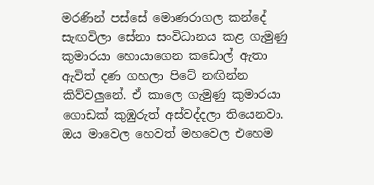මරණින් පස්සේ මොණරාගල කන්දේ සැඟවිලා සේනා සංවිධානය කළ ගැමුණු කුමාරයා හොයාගෙන කඩොල් ඇතා ඇවිත් දණ ගහලා පිටේ නඟින්න කිව්වලුනේ. ඒ කාලෙ ගැමුණු කුමාරයා ගොඩක් කුඹුරුත් අස්වද්දලා තියෙනවා. ඔය මාවෙල හෙවත් මහවෙල එහෙම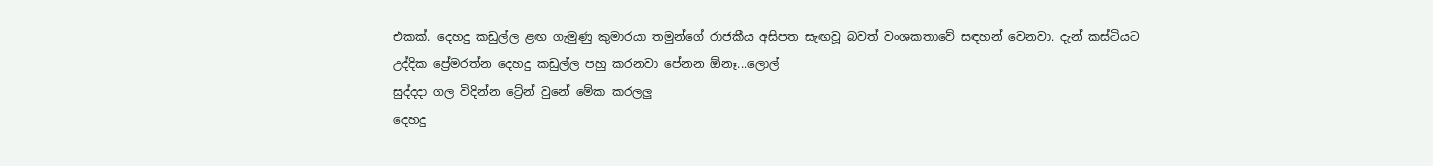එකක්. දෙහදු කඩුල්ල ළඟ ගැමුණු කුමාරයා තමුන්ගේ රාජකීය අසිපත සැඟවූ බවත් වංශකතාවේ සඳහන් වෙනවා. දැන් කස්ටියට උද්දික ප්‍රේමරත්න දෙහදු කඩුල්ල පහු කරනවා පේනන ඕනෑ...ලොල්
සුද්දදා ගල විදින්න ට්‍රේන් වුනේ මේක කරලලු
දෙහදු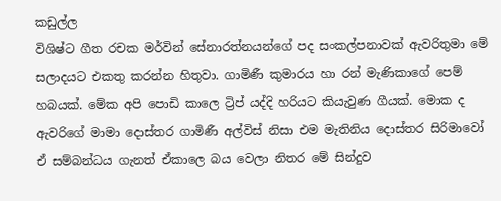කඩුල්ල
විශිෂ්ට ගීත රචක මර්වින් සේනාරත්නයන්ගේ පද සංකල්පනාවක් ඇවරිතුමා මේ සලාදයට එකතු කරන්න හිතුවා. ගාමිණී කුමාරය හා රන් මැණිකාගේ පෙම් හබයක්. මේක අපි පොඩි කාලෙ ට්‍රිප් යද්දි හරියට කියැවුණ ගීයක්. මොක ද ඇවරිගේ මාමා දොස්තර ගාමිණී අල්විස් නිසා එම මැතිනිය දොස්තර සිරිමාවෝ ඒ සම්බන්ධය ගැනත් ඒකාලෙ බය වෙලා නිතර මේ සින්දුව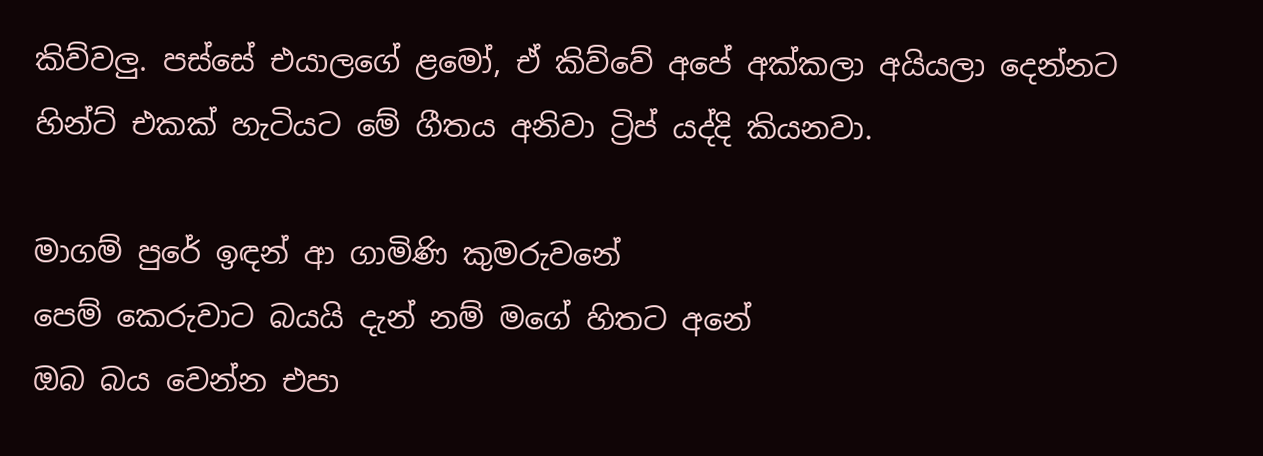කිව්වලු. පස්සේ එයාලගේ ළමෝ, ඒ කිව්වේ අපේ අක්කලා අයියලා දෙන්නට හින්ට් එකක් හැටියට මේ ගීතය අනිවා ට්‍රිප් යද්දි කියනවා.

මාගම් පුරේ ඉඳන් ආ ගාමිණි කුමරුවනේ
පෙම් කෙරුවාට බයයි දැන් නම් මගේ හිතට අනේ
ඔබ බය වෙන්න එපා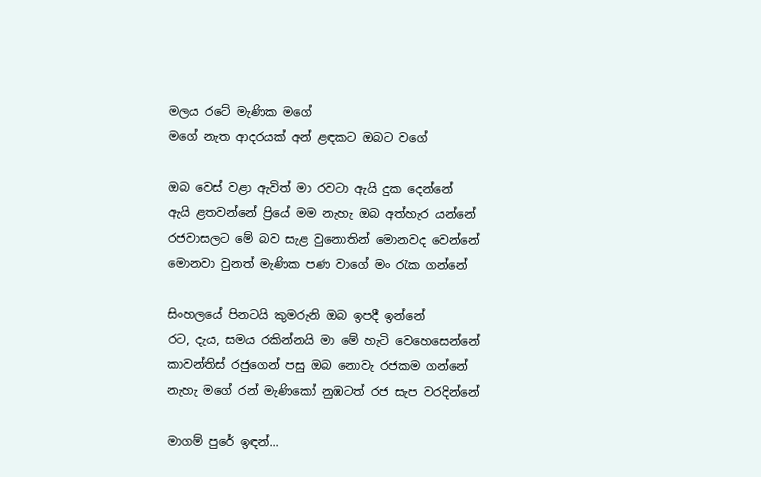මලය රටේ මැණික මගේ
මගේ නැත ආදරයක් අන් ළඳකට ඔබට වගේ

ඔබ වෙස් වළා ඇවිත් මා රවටා ඇයි දුක දෙන්නේ
ඇයි ළතවන්නේ ප්‍රියේ මම නැහැ ඔබ අත්හැර යන්නේ
රජවාසලට මේ බව සැළ වුනොතින් මොනවද වෙන්නේ
මොනවා වුනත් මැණික පණ වාගේ මං රැක ගන්නේ

සිංහලයේ පිනටයි කුමරුනි ඔබ ඉපදී ඉන්නේ
රට, දැය, සමය රකින්නයි මා මේ හැටි වෙහෙසෙන්නේ
කාවන්තිස් රජුගෙන් පසු ඔබ නොවැ රජකම ගන්නේ
නැහැ මගේ රන් මැණිකෝ නුඹටත් රජ සැප වරදින්නේ

මාගම් පුරේ ඉඳන්...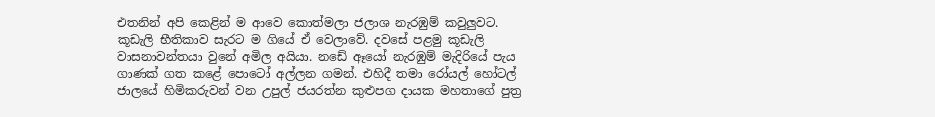එතනින් අපි කෙළින් ම ආවෙ කොත්මලා ජලාශ නැරඹුම් කවුලුවට. කූඩැලි භීතිකාව සැරට ම ගියේ ඒ වෙලාවේ. දවසේ පළමු කූඩැලි වාසනාවන්තයා වුනේ අමිල අයියා. නඩේ ඈයෝ නැරඹුම් මැදිරියේ පැය ගාණක් ගත කළේ පොටෝ අල්ලන ගමන්. එහිදී තමා රෝයල් හෝටල් ජාලයේ හිමිකරුවන් වන උපුල් ජයරත්න කුළුපග දායක මහතාගේ පුත්‍ර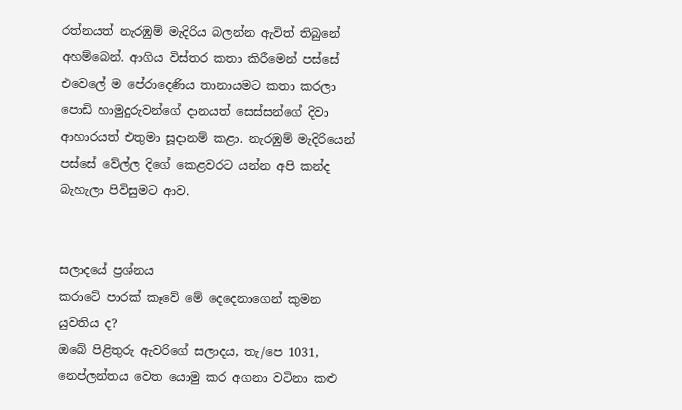රත්නයත් නැරඹුම් මැදිරිය බලන්න ඇවිත් තිබුනේ අහම්බෙන්. ආගිය විස්තර කතා කිරීමෙන් පස්සේ එවෙලේ ම පේරාදෙණිය තානායමට කතා කරලා පොඩි හාමුදුරුවන්ගේ දානයත් සෙස්සන්ගේ දිවා ආහාරයත් එතුමා සූදානම් කළා. නැරඹුම් මැදිරියෙන් පස්සේ වේල්ල දිගේ කෙළවරට යන්න අපි කන්ද බැහැලා පිවිසුමට ආව.


සලාදයේ ප්‍රශ්නය
කරාටේ පාරක් කෑවේ මේ දෙදෙනාගෙන් කුමන යුවතිය ද?
ඔබේ පිළිතුරු ඇවරිගේ සලාදය, තැ/පෙ 1031, නෙප්ලන්තය වෙත යොමු කර අගනා වටිනා කළු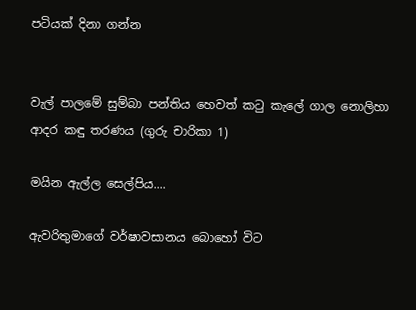පටියක් දිනා ගන්න


වැල් පාලමේ සුම්බා පන්තිය හෙවත් කටු කැලේ ගාල නොලිහා ආදර කඳු තරණය (ගුරු චාරිකා 1)

මයින ඇල්ල සෙල්පිය....

ඇවරිතුමාගේ වර්ෂාවසානය බොහෝ විට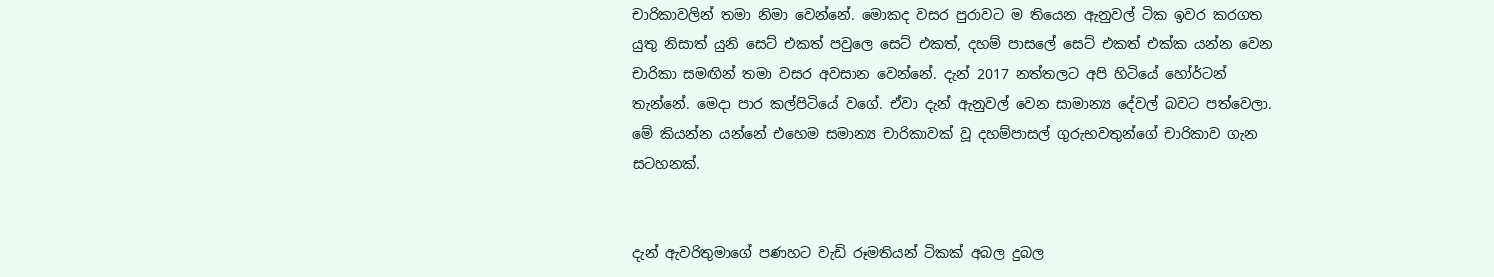චාරිකාවලින් තමා නිමා වෙන්නේ. මොකද වසර පුරාවට ම තියෙන ඇනුවල් ටික ඉවර කරගත යුතු නිසාත් යුනි සෙට් එකත් පවුලෙ සෙට් එකත්, දහම් පාසලේ සෙට් එකත් එක්ක යන්න වෙන චාරිකා සමඟින් තමා වසර අවසාන වෙන්නේ. දැන් 2017 නත්තලට අපි හිටියේ හෝර්ටන් තැන්නේ. මෙදා පාර කල්පිටියේ වගේ. ඒවා දැන් ඇනුවල් වෙන සාමාන්‍ය දේවල් බවට පත්වෙලා. මේ කියන්න යන්නේ එහෙම සමාන්‍ය චාරිකාවක් වූ දහම්පාසල් ගුරුභවතුන්ගේ චාරිකාව ගැන සටහනක්.


දැන් ඇවරිතුමාගේ පණහට වැඩි රූමතියන් ටිකක් අබල දුබල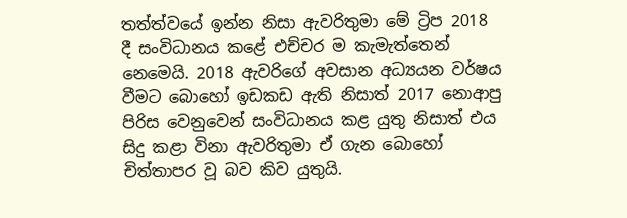තත්ත්වයේ ඉන්න නිසා ඇවරිතුමා මේ ට්‍රිප 2018 දී සංවිධානය කළේ එච්චර ම කැමැත්තෙන් නෙමෙයි. 2018 ඇවරිගේ අවසාන අධ්‍යයන වර්ෂය වීමට බොහෝ ඉඩකඩ ඇති නිසාත් 2017 නොආපු පිරිස වෙනුවෙන් සංවිධානය කළ යුතු නිසාත් එය සිදු කළා විනා ඇවරිතුමා ඒ ගැන බොහෝ චිත්තාපර වූ බව කිව යුතුයි.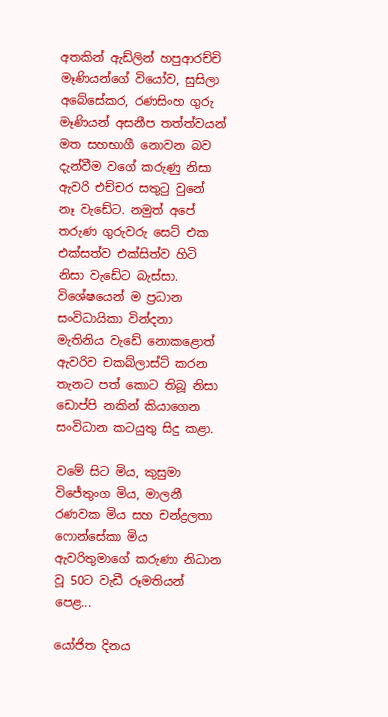අතකින් ඇඩ්ලින් හපුආරච්චි මෑණියන්ගේ වියෝව, සුසිලා අබේසේකර, රණසිංහ ගුරු මෑණියන් අසනීප තත්ත්වයන් මත සහභාගී නොවන බව දැන්වීම වගේ කරුණු නිසා ඇවරි එච්චර සතුටු වුනේ නෑ වැඩේට. නමුත් අපේ තරුණ ගුරුවරු සෙට් එක එක්සත්ව එක්සිත්ව හිටි නිසා වැඩේට බැස්සා. විශේෂයෙන් ම ප්‍රධාන සංවිධායිකා වින්දනා මැතිනිය වැඩේ නොකළොත් ඇවරිව චකබ්ලාස්ට් කරන තැනට පත් කොට තිබූ නිසා ඩොප්පි නකින් කියාගෙන සංවිධාන කටයුතු සිදු කළා.

වමේ සිට මිය, කුසුමා විජේතුංග මිය, මාලනී රණවක මිය සහ චන්ද්‍රලතා ෆොන්සේකා මිය
ඇවරිතුමාගේ කරුණා නිධාන වූ 50ට වැඩී රූමතියන් පෙළ...

යෝජිත දිනය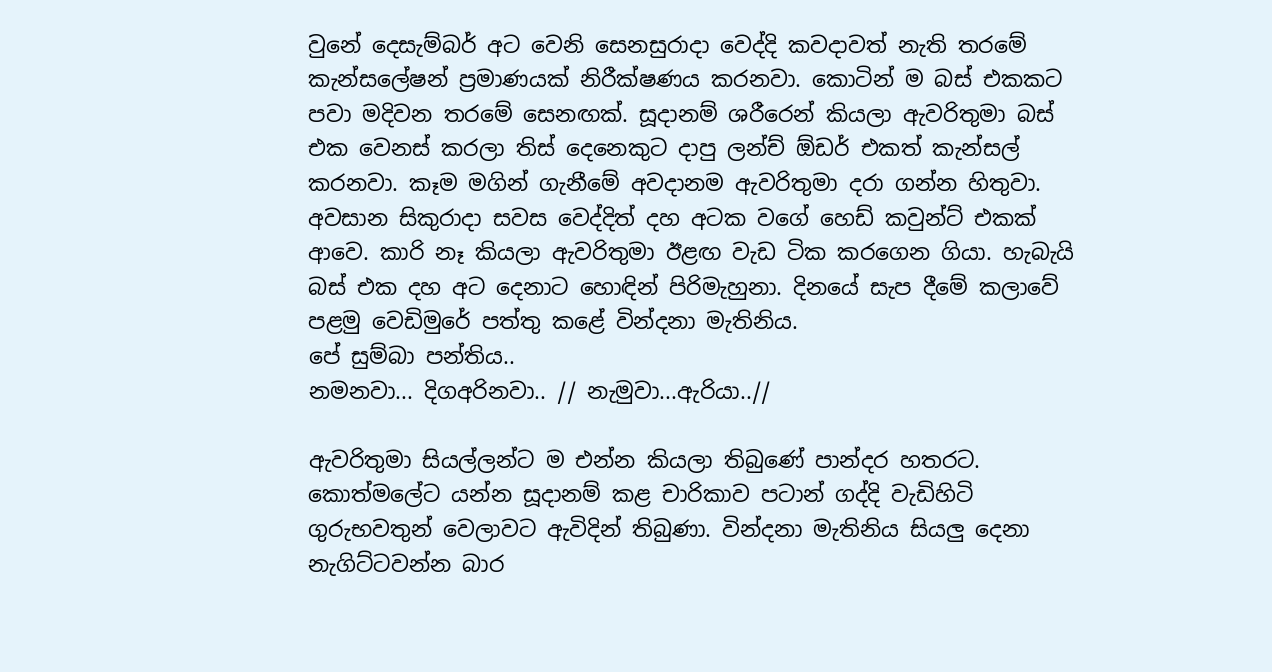වුනේ දෙසැම්බර් අට වෙනි සෙනසුරාදා වෙද්දි කවදාවත් නැති තරමේ කැන්සලේෂන් ප්‍රමාණයක් නිරීක්ෂණය කරනවා. කොටින් ම බස් එකකට පවා මදිවන තරමේ සෙනඟක්. සූදානම් ශරීරෙන් කියලා ඇවරිතුමා බස් එක වෙනස් කරලා තිස් දෙනෙකුට දාපු ලන්ච් ඕඩර් එකත් කැන්සල් කරනවා. කෑම මගින් ගැනීමේ අවදානම ඇවරිතුමා දරා ගන්න හිතුවා. අවසාන සිකුරාදා සවස වෙද්දිත් දහ අටක වගේ හෙඩ් කවුන්ට් එකක් ආවෙ. කාරි නෑ කියලා ඇවරිතුමා ඊළඟ වැඩ ටික කරගෙන ගියා. හැබැයි බස් එක දහ අට දෙනාට හොඳින් පිරිමැහුනා. දිනයේ සැප දීමේ කලාවේ පළමු වෙඩිමුරේ පත්තු කළේ වින්දනා මැතිනිය.
පේ සුම්බා පන්තිය..
නමනවා... දිගඅරිනවා.. // නැමුවා...ඇරියා..//

ඇවරිතුමා සියල්ලන්ට ම එන්න කියලා තිබුණේ පාන්දර හතරට. කොත්මලේට යන්න සූදානම් කළ චාරිකාව පටාන් ගද්දි වැඩිහිටි ගුරුභවතුන් වෙලාවට ඇවිදින් තිබුණා. වින්දනා මැතිනිය සියලු දෙනා නැගිට්ටවන්න බාර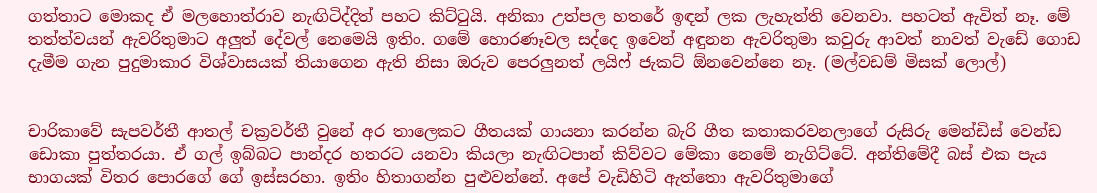ගත්තාට මොකද ඒ මලහොත්රාව නැඟිටිද්දිත් පහට කිට්ටුයි. අනිකා උත්පල හතරේ ඉඳන් ලක ලැහැත්ති වෙනවා. පහටත් ඇවිත් නෑ. මේ තත්ත්වයන් ඇවරිතුමාට අලුත් දේවල් නෙමෙයි ඉතිං. ගමේ හොරණෑවල සද්දෙ ඉවෙන් අඳුනන ඇවරිතුමා කවුරු ආවත් නාවත් වැඩේ ගොඩ දැමීම ගැන පුදුමාකාර විශ්වාසයක් තියාගෙන ඇති නිසා ඔරුව පෙරලුනත් ලයිෆ් ජැකට් ඕනවෙන්නෙ නෑ. (මල්වඩම් මිසක් ලොල්)


චාරිකාවේ සැපවර්තී ආතල් චක්‍රවර්තී වුනේ අර තාලෙකට ගීතයක් ගායනා කරන්න බැරි ගීත කතාකරවනලාගේ රුසිරු මෙන්ඩිස් වෙන්ඩ ඩොකා පුත්තරයා. ඒ ගල් ඉබ්බට පාන්දර හතරට යනවා කියලා නැඟිටපාන් කිව්වට මේකා නෙමේ නැගිට්ටේ. අන්තිමේදී බස් එක පැය භාගයක් විතර පොරගේ ගේ ඉස්සරහා. ඉතිං හිතාගන්න පුළුවන්නේ. අපේ වැඩිහිටි ඇත්තො ඇවරිතුමාගේ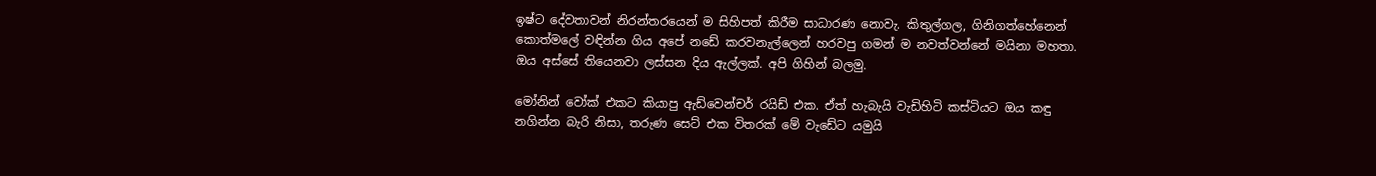ඉෂ්ට දේවතාවන් නිරන්තරයෙන් ම සිහිපත් කිරීම සාධාරණ නොවැ. කිතුල්ගල, ගිනිගත්හේනෙන් කොත්මලේ වඳින්න ගිය අපේ නඩේ කරවනැල්ලෙන් හරවපු ගමන් ම නවත්වන්නේ මයිනා මහතා. ඔය අස්සේ තියෙනවා ලස්සන දිය ඇල්ලක්. අපි ගිහින් බලමු.

මෝනින් වෝක් එකට කියාපු ඇඩ්වෙන්චර් රයිඩ් එක. ඒත් හැබැයි වැඩිහිටි කස්ටියට ඔය කඳු නගින්න බැරි නිසා, තරුණ සෙට් එක විතරක් මේ වැඩේට යමුයි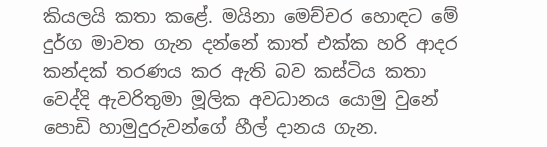කියලයි කතා කළේ. මයිනා මෙච්චර හොඳට මේ දුර්ග මාවත ගැන දන්නේ කාත් එක්ක හරි ආදර කන්දක් තරණය කර ඇති බව කස්ටිය කතා වෙද්දි ඇවරිතුමා මූලික අවධානය යොමු වුනේ පොඩි හාමුදුරුවන්ගේ හීල් දානය ගැන.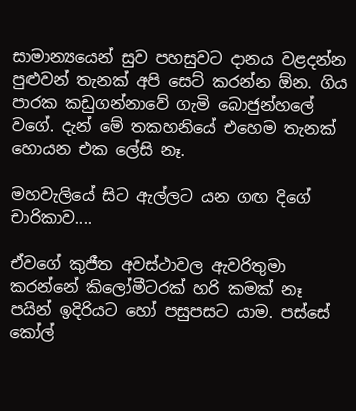සාමාන්‍යයෙන් සුව පහසුවට දානය වළදන්න පුළුවන් තැනක් අපි සෙට් කරන්න ඕන. ගිය පාරක කඩුගන්නාවේ ගැමි බොජුන්හලේ වගේ. දැන් මේ තකහනියේ එහෙම තැනක් හොයන එක ලේසි නෑ.

මහවැලියේ සිට ඇල්ලට යන ගඟ දිගේ චාරිකාව....

ඒවගේ කුජීත අවස්ථාවල ඇවරිතුමා කරන්නේ කිලෝමීටරක් හරි කමක් නෑ පයින් ඉදිරියට හෝ පසුපසට යාම. පස්සේ කෝල්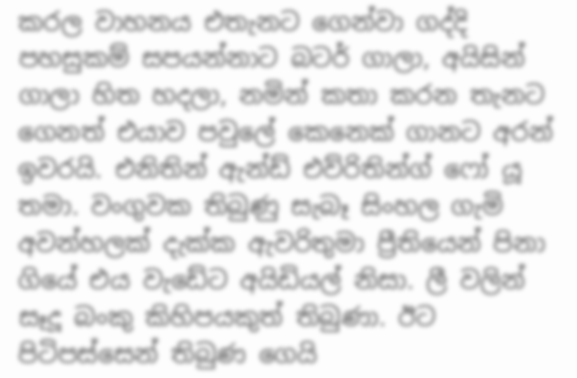කරල වාහනය එතැනට ගෙන්වා ගද්දි පහසුකම් සපයන්නාට බටර් ගාලා, අයිසින් ගාලා හිත හදලා, නමින් කතා කරන තැනට ගෙනත් එයාව පවුලේ කෙනෙක් ගානට අරන් ඉවරයි. එනිතින් ඇන්ඩ් එව්රිතින්ග් ‍ෆෝ යූ තමා. වංගුවක තිබුණු සැබෑ සිංහල ගැමි අවන්හලක් දැක්ක ඇවරිතුමා ප්‍රීතියෙන් පිනා ගියේ එය වැඩේට අයිඩියල් නිසා. ලී වලින් සෑදූ බංකු කිහිපයකුත් තිබුණා. ඊට පිටිපස්සෙන් තිබුණ ගෙයි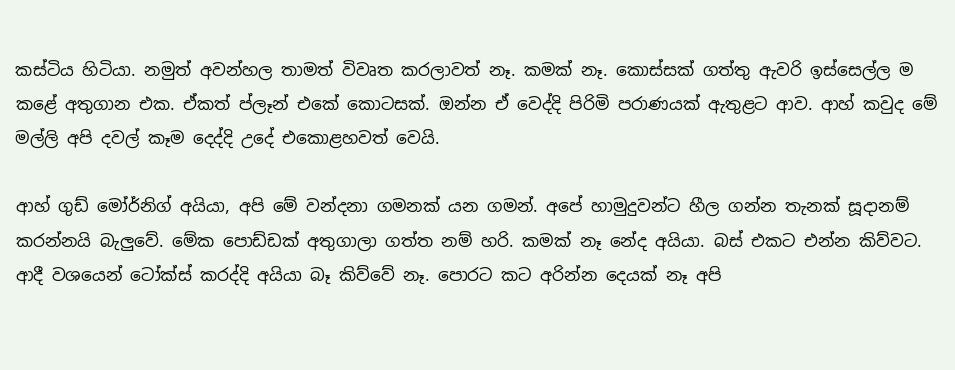කස්ටිය හිටියා. නමුත් අවන්හල තාමත් විවෘත කරලාවත් නෑ. කමක් නෑ. කොස්සක් ගත්තු ඇවරි ඉස්සෙල්ල ම කළේ අතුගාන එක. ඒකත් ප්ලෑන් එකේ කොටසක්. ඔන්න ඒ වෙද්දි පිරිමි පරාණයක් ඇතුළට ආව. ආහ් කවුද මේ මල්ලි අපි දවල් කෑම දෙද්දි උදේ එකොළහවත් වෙයි.

ආහ් ගුඩ් මෝර්නිග් අයියා, අපි මේ වන්දනා ගමනක් යන ගමන්. අපේ හාමුදුවන්ට හීල ගන්න තැනක් සූදානම් කරන්නයි බැලුවේ. මේක පොඩ්ඩක් අතුගාලා ගත්ත නම් හරි. කමක් නෑ නේද අයියා. බස් එකට එන්න කිව්වට. ආදී වශයෙන් ටෝක්ස් කරද්දි අයියා බෑ කිව්වේ නෑ. පොරට කට අරින්න දෙයක් නෑ අපි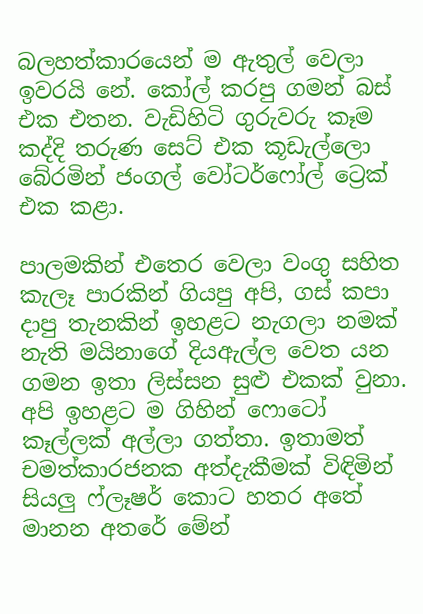බලහත්කාරයෙන් ම ඇතුල් වෙලා ඉවරයි නේ. කෝල් කරපු ගමන් බස් එක එතන. වැඩිහිටි ගුරුවරු කෑම කද්දි තරුණ සෙට් එක කූඩැල්ලො බේරමින් ජංගල් වෝටර්ෆෝල් ට්‍රෙක් එක කළා.

පාලමකින් එතෙර වෙලා වංගු සහිත කැලෑ පාරකින් ගියපු අපි, ගස් කපා දාපු තැනකින් ඉහළට නැගලා නමක් නැති මයිනාගේ දියඇල්ල වෙත යන ගමන ඉතා ලිස්සන සුළු එකක් වුනා. අපි ඉහළට ම ගිහින් ෆොටෝ කෑල්ලක් අල්ලා ගත්තා. ඉතාමත් චමත්කාරජනක අත්දැකීමක් විඳිමින් සියලු ෆ්ලෑෂර් කොට හතර අතේ මානන අතරේ මේන්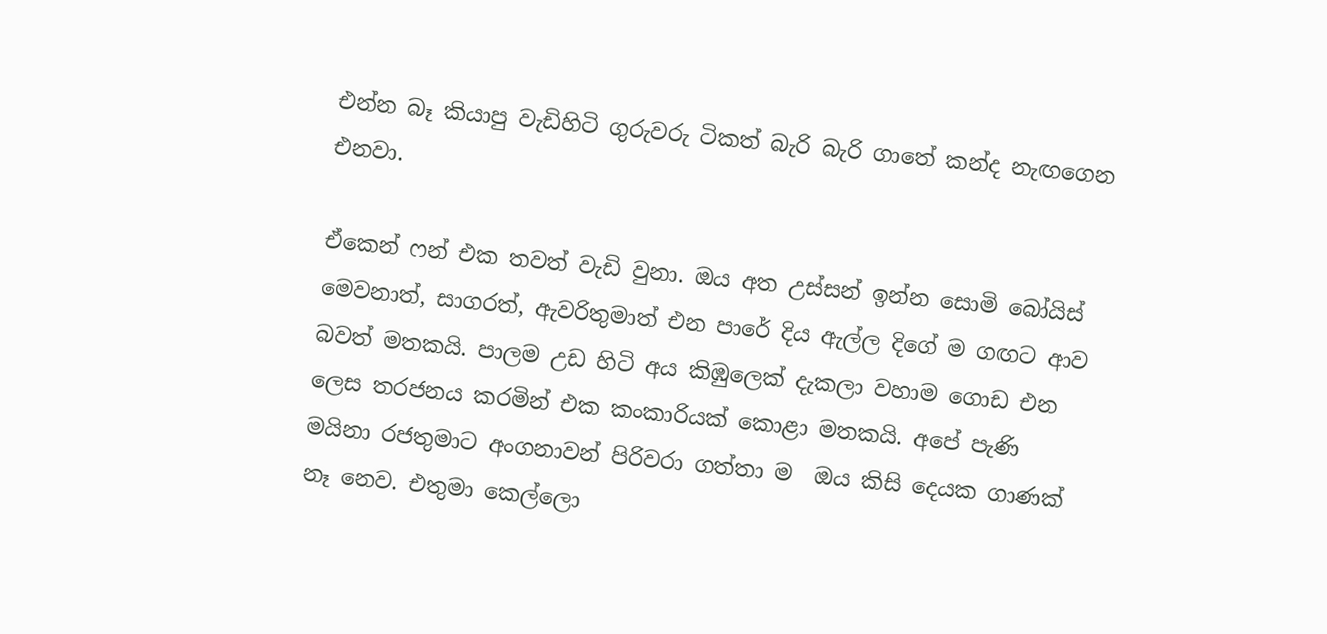එන්න බෑ කියාපු වැඩිහිටි ගුරුවරු ටිකත් බැරි බැරි ගාතේ කන්ද නැඟගෙන එනවා.

ඒකෙන් ෆන් එක තවත් වැඩි වුනා. ඔය අත උස්සන් ඉන්න සොමි බෝයිස් මෙවනාත්, සාගරත්, ඇවරිතුමාත් එන පාරේ දිය ඇල්ල දිගේ ම ගඟට ආව බවත් මතකයි. පාලම උඩ හිටි අය කිඹුලෙක් දැකලා වහාම ගොඩ එන ලෙස තරජනය කරමින් එක කංකාරියක් කොළා මතකයි. අපේ පැණි මයිනා රජතුමාට අංගනාවන් පිරිවරා ගත්තා ම  ඔය කිසි දෙයක ගාණක් නෑ නෙව. එතුමා කෙල්ලො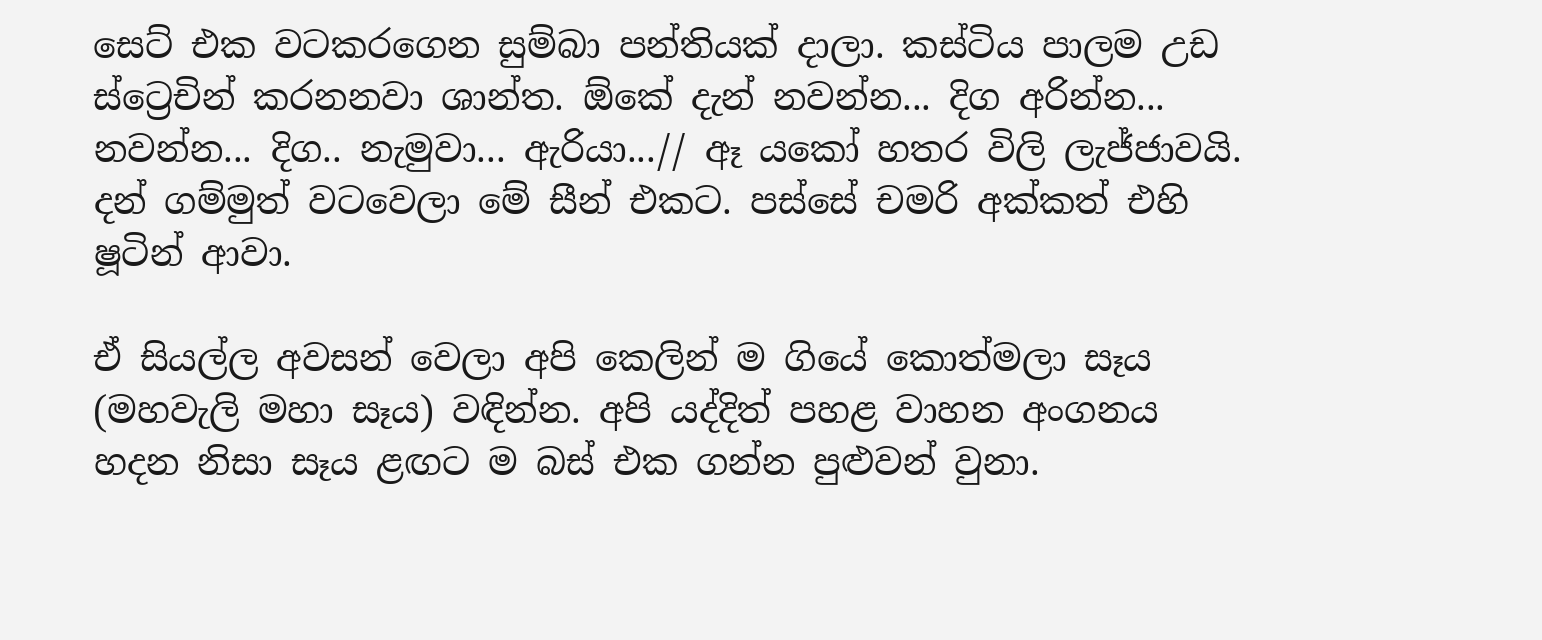සෙට් එක වටකරගෙන සුම්බා පන්තියක් දාලා. කස්ටිය පාලම උඩ ස්ට්‍රෙචින් කරනනවා ශාන්ත. ඕකේ දැන් නවන්න... දිග අරින්න... නවන්න... දිග.. නැමුවා... ඇරියා...// ඈ යකෝ හතර විලි ලැජ්ජාවයි. දන් ගම්මුත් වටවෙලා මේ සීන් එකට. පස්සේ චමරි අක්කත් එහි ෂූටින් ආවා.

ඒ සියල්ල අවසන් වෙලා අපි කෙලින් ම ගියේ කොත්මලා සෑය (මහවැලි මහා සෑය) වඳින්න. අපි යද්දිත් පහළ වාහන අංගනය හදන නිසා සෑය ළඟට ම බස් එක ගන්න පුළුවන් වුනා.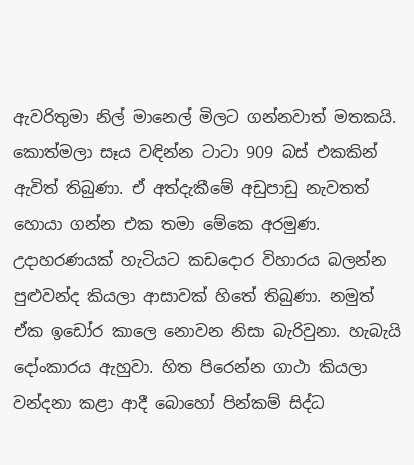ඇවරිතුමා නිල් මානෙල් මිලට ගන්නවාත් මතකයි. කොත්මලා සෑය වඳින්න ටාටා 909 බස් එකකින් ඇවිත් තිබුණා. ඒ අත්දැකීමේ අඩුපාඩු නැවතත් හොයා ගන්න එක තමා මේකෙ අරමුණ. උදාහරණයක් හැටියට කඩදොර විහාරය බලන්න පුළුවන්ද කියලා ආසාවක් හිතේ තිබුණා. නමුත් ඒක ඉඩෝර කාලෙ නොවන නිසා බැරිවුනා. හැබැයි දෝංකාරය ඇහුවා. හිත පිරෙන්න ගාථා කියලා වන්දනා කළා ආදී බොහෝ පින්කම් සිද්ධ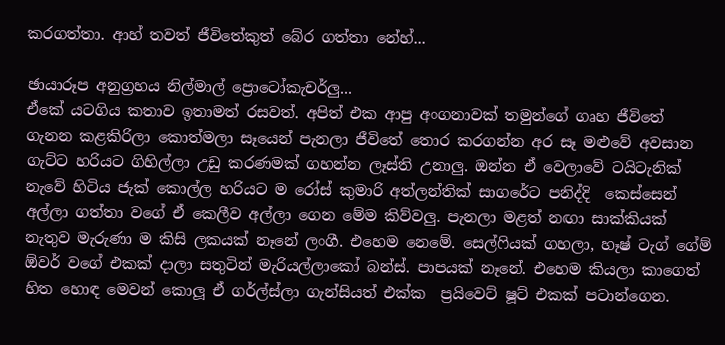කරගත්තා. ආහ් තවත් ජීවිතේකුත් බේර ගත්තා නේහ්...

ඡායාරූප අනුග්‍රහය නිල්මාල් ප්‍රොටෝකැචර්ලු...
ඒකේ යටගිය කතාව ඉතාමත් රසවත්. අපිත් එක ආපු අංගනාවක් තමුන්ගේ ගෘහ ජීවිතේ ගැනන කළකිරිලා කොත්මලා සෑයෙන් පැනලා ජීවිතේ තොර කරගන්න අර සෑ මළුවේ අවසාන ගැට්ට හරියට ගිහිල්ලා උඩු කරණමක් ගහන්න ලෑස්ති උනාලු. ඔන්න ඒ වෙලාවේ ටයිටැනික් නැවේ හිටිය ජැක් කොල්ල හරියට ම රෝස් කුමාරි අත්ලන්තික් සාගරේට පනිද්දි  කෙස්සෙන් අල්ලා ගත්තා වගේ ඒ කෙලීව අල්ලා ගෙන මේම කිව්වලු. පැනලා මළත් නඟා සාක්කියක් නැතුව මැරුණා ම කිසි ලකයක් නෑනේ ලංගී. එහෙම නෙමේ. සෙල්ෆියක් ගහලා, හෑෂ් ටැග් ගේම් ඕවර් වගේ එකක් දාලා සතුටින් මැරියල්ලාකෝ බන්ස්. පාපයක් නෑනේ. එහෙම කියලා කාගෙත් හිත හොඳ මෙවන් කොලූ ඒ ගර්ල්ස්ලා ගැන්සියත් එක්ක  ප්‍රයිවෙට් ෂූට් එකක් පටාන්ගෙන.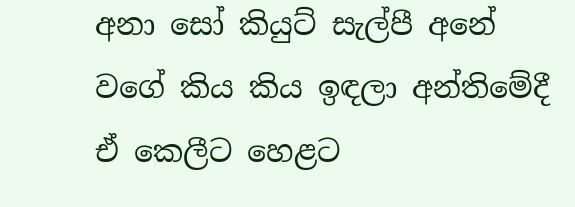අනා සෝ කියුට් සැල්පී අනේ වගේ කිය කිය ඉඳලා අන්තිමේදී ඒ කෙලීට හෙළට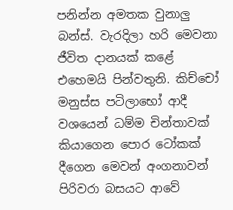පනින්න අමතක වුනාලු බන්ස්. වැරදිලා හරි මෙවනා ජීවිත දානයක් කළේ එහෙමයි පින්වතුනි. කිච්චෝ මනුස්ස පටිලාභෝ ආදී වශයෙන් ධම්ම චින්තාවක් කියාගෙන පොර ටෝකක් දීගෙන මෙවන් අංගනාවන් පිරිවරා බසයට ආවේ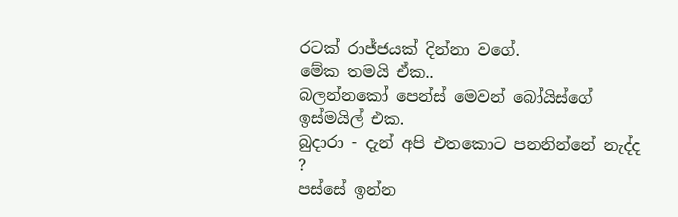රටක් රාජ්ජයක් දින්නා වගේ.
මේක තමයි ඒක..
බලන්නකෝ පෙන්ස් මෙවන් බෝයිස්ගේ ඉස්මයිල් එක.
බුදාරා - දැන් අපි එතකොට පනනින්නේ නැද්ද ?
පස්සේ ඉන්න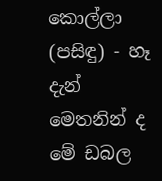කොල්ලා (පසිඳු) - හෑ දැන් මෙතනින් ද මේ ඩබල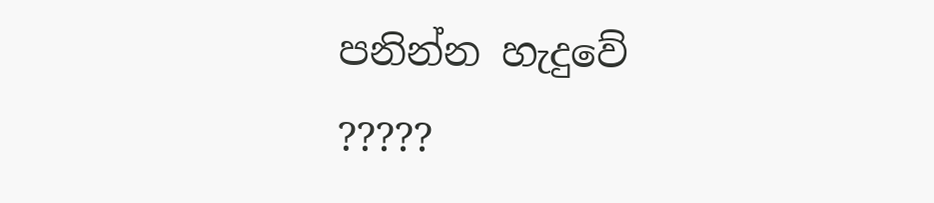පනින්න හැදුවේ ?????